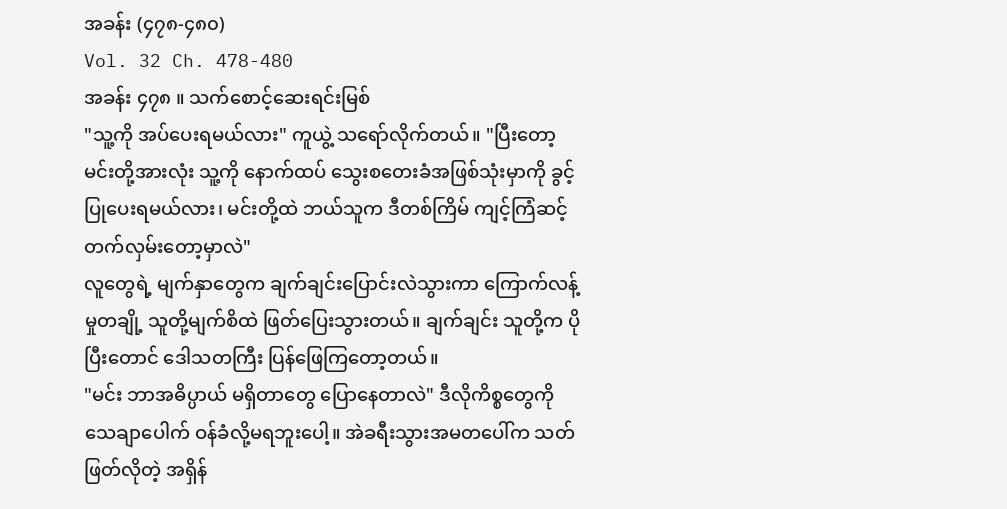အခန်း (၄၇၈-၄၈၀)
Vol. 32 Ch. 478-480
အခန်း ၄၇၈ ။ သက်စောင့်ဆေးရင်းမြစ်
"သူ့ကို အပ်ပေးရမယ်လား" ကူယွဲ့ သရော်လိုက်တယ်။ "ပြီးတော့ မင်းတို့အားလုံး သူ့ကို နောက်ထပ် သွေးစတေးခံအဖြစ်သုံးမှာကို ခွင့်ပြုပေးရမယ်လား၊ မင်းတို့ထဲ ဘယ်သူက ဒီတစ်ကြိမ် ကျင့်ကြံဆင့် တက်လှမ်းတော့မှာလဲ"
လူတွေရဲ့ မျက်နှာတွေက ချက်ချင်းပြောင်းလဲသွားကာ ကြောက်လန့်မှုတချို့ သူတို့မျက်စိထဲ ဖြတ်ပြေးသွားတယ်။ ချက်ချင်း သူတို့က ပိုပြီးတောင် ဒေါသတကြီး ပြန်ဖြေကြတော့တယ်။
"မင်း ဘာအဓိပ္ပာယ် မရှိတာတွေ ပြောနေတာလဲ" ဒီလိုကိစ္စတွေကို သေချာပေါက် ဝန်ခံလို့မရဘူးပေါ့။ အဲခရီးသွားအမတပေါ်က သတ်ဖြတ်လိုတဲ့ အရှိန်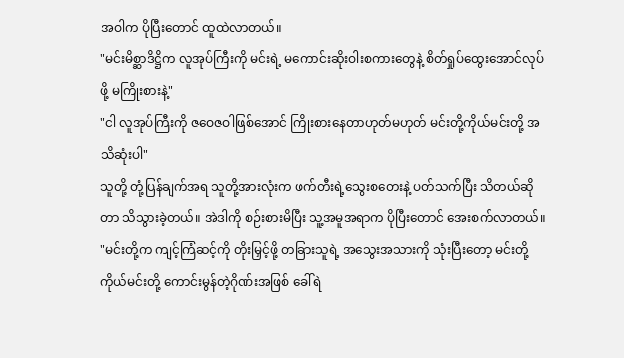အဝါက ပိုပြီးတောင် ထူထဲလာတယ်။
"မင်းမိစ္ဆာဒိဋ္ဌိက လူအုပ်ကြီးကို မင်းရဲ့ မကောင်းဆိုးဝါးစကားတွေနဲ့ စိတ်ရှုပ်ထွေးအောင်လုပ်ဖို့ မကြိုးစားနဲ့"
"ငါ လူအုပ်ကြီးကို ဇဝေဇဝါဖြစ်အောင် ကြိုးစားနေတာဟုတ်မဟုတ် မင်းတို့ကိုယ်မင်းတို့ အသိဆုံးပါ"
သူတို့ တုံ့ပြန်ချက်အရ သူတို့အားလုံးက ဖက်တီးရဲ့သွေးစတေးနဲ့ ပတ်သက်ပြီး သိတယ်ဆိုတာ သိသွားခဲ့တယ်။ အဲဒါကို စဉ်းစားမိပြီး သူ့အမူအရာက ပိုပြီးတောင် အေးစက်လာတယ်။
"မင်းတို့က ကျင့်ကြံဆင့်ကို တိုးမြှင့်ဖို့ တခြားသူရဲ့ အသွေးအသားကို သုံးပြီးတော့ မင်းတို့ကိုယ်မင်းတို့ ကောင်းမွန်တဲ့ဂိုဏ်းအဖြစ် ခေါ်ရဲ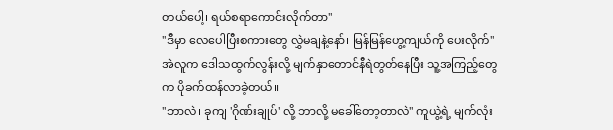တယ်ပေါ့၊ ရယ်စရာကောင်းလိုက်တာ"
"ဒီမှာ လေပေါပြီးစကားတွေ လွှဲမချနဲ့နော်၊ မြန်မြန်ဟွေ့ကျယ်ကို ပေးလိုက်" အဲလူက ဒေါသထွက်လွန်းလို့ မျက်နှာတောင်နီရဲတွတ်နေပြီး သူ့အကြည့်တွေက ပိုခက်ထန်လာခဲ့တယ်။
"ဘာလဲ၊ ခုကျ 'ဂိုဏ်းချုပ်' လို့ ဘာလို့ မခေါ်တော့တာလဲ" ကူယွဲ့ရဲ့ မျက်လုံး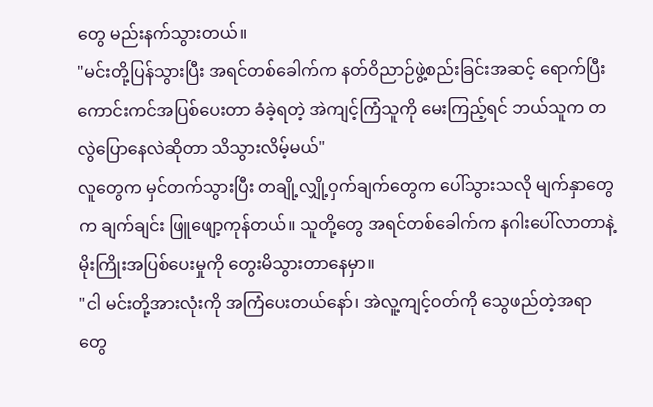တွေ မည်းနက်သွားတယ်။
"မင်းတို့ပြန်သွားပြီး အရင်တစ်ခေါက်က နတ်ဝိညာဉ်ဖွဲ့စည်းခြင်းအဆင့် ရောက်ပြီး ကောင်းကင်အပြစ်ပေးတာ ခံခဲ့ရတဲ့ အဲကျင့်ကြံသူကို မေးကြည့်ရင် ဘယ်သူက တလွဲပြောနေလဲဆိုတာ သိသွားလိမ့်မယ်"
လူတွေက မှင်တက်သွားပြီး တချို့လျှို့ဝှက်ချက်တွေက ပေါ်သွားသလို မျက်နှာတွေက ချက်ချင်း ဖြူဖျော့ကုန်တယ်။ သူတို့တွေ အရင်တစ်ခေါက်က နဂါးပေါ်လာတာနဲ့ မိုးကြိုးအပြစ်ပေးမှုကို တွေးမိသွားတာနေမှာ။
"ငါ မင်းတို့အားလုံးကို အကြံပေးတယ်နော်၊ အဲလူ့ကျင့်ဝတ်ကို သွေဖည်တဲ့အရာတွေ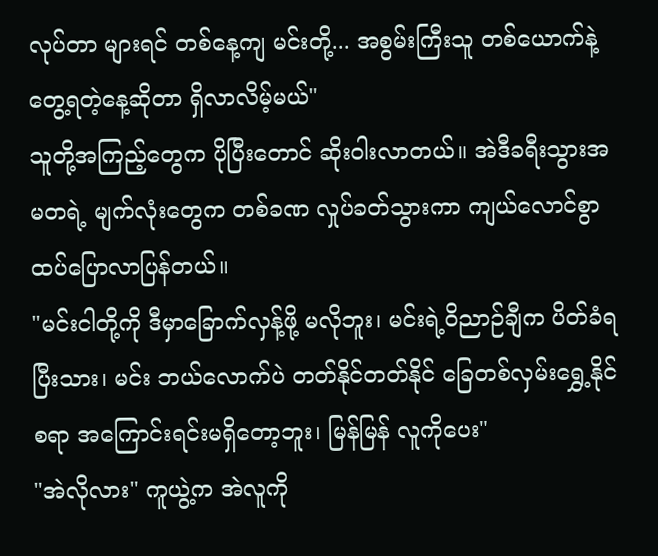လုပ်တာ များရင် တစ်နေ့ကျ မင်းတို့... အစွမ်းကြီးသူ တစ်ယောက်နဲ့ တွေ့ရတဲ့နေ့ဆိုတာ ရှိလာလိမ့်မယ်"
သူတို့အကြည့်တွေက ပိုပြီးတောင် ဆိုးဝါးလာတယ်။ အဲဒီခရီးသွားအမတရဲ့ မျက်လုံးတွေက တစ်ခဏ လှုပ်ခတ်သွားကာ ကျယ်လောင်စွာ ထပ်ပြောလာပြန်တယ်။
"မင်းငါတို့ကို ဒီမှာခြောက်လှန့်ဖို့ မလိုဘူး၊ မင်းရဲ့ဝိညာဉ်ချီက ပိတ်ခံရပြီးသား၊ မင်း ဘယ်လောက်ပဲ တတ်နိုင်တတ်နိုင် ခြေတစ်လှမ်းရွှေ့နိုင်စရာ အကြောင်းရင်းမရှိတော့ဘူး၊ မြန်မြန် လူကိုပေး"
"အဲလိုလား" ကူယွဲ့က အဲလူကို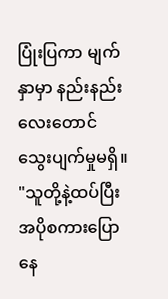ပြုံးပြကာ မျက်နှာမှာ နည်းနည်းလေးတောင် သွေးပျက်မှုမရှိ။
"သူတို့နဲ့ထပ်ပြီး အပိုစကားပြောနေ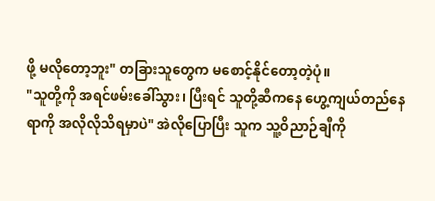ဖို့ မလိုတော့ဘူး" တခြားသူတွေက မစောင့်နိုင်တော့တဲ့ပုံ။
"သူတို့ကို အရင်ဖမ်းခေါ်သွား၊ ပြီးရင် သူတို့ဆီကနေ ဟွေ့ကျယ်တည်နေရာကို အလိုလိုသိရမှာပဲ" အဲလိုပြောပြီး သူက သူ့ဝိညာဉ်ချီကို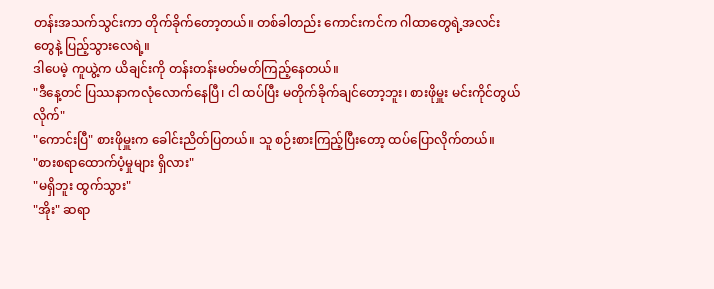တန်းအသက်သွင်းကာ တိုက်ခိုက်တော့တယ်။ တစ်ခါတည်း ကောင်းကင်က ဂါထာတွေရဲ့အလင်းတွေနဲ့ ပြည့်သွားလေရဲ့။
ဒါပေမဲ့ ကူယွဲ့က ယိချင်းကို တန်းတန်းမတ်မတ်ကြည့်နေတယ်။
"ဒီနေ့တင် ပြဿနာကလုံလောက်နေပြီ၊ ငါ ထပ်ပြီး မတိုက်ခိုက်ချင်တော့ဘူး၊ စားဖိုမှူး မင်းကိုင်တွယ်လိုက်"
"ကောင်းပြီ" စားဖိုမှူးက ခေါင်းညိတ်ပြတယ်။ သူ စဉ်းစားကြည့်ပြီးတော့ ထပ်ပြောလိုက်တယ်။
"စားစရာထောက်ပံ့မှုများ ရှိလား"
"မရှိဘူး ထွက်သွား"
"အိုး" ဆရာ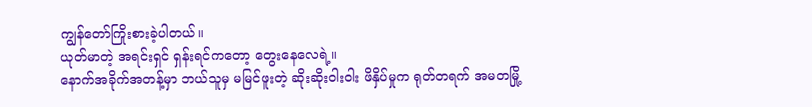ကျွန်တော်ကြိုးစားခဲ့ပါတယ်။
ယုတ်မာတဲ့ အရင်းရှင် ရှန်းရင်ကတော့ တွေးနေလေရဲ့။
နောက်အခိုက်အတန့်မှာ ဘယ်သူမှ မမြင်ဖူးတဲ့ ဆိုးဆိုးဝါးဝါး ဖိနှိပ်မှုက ရုတ်တရက် အမတမြို့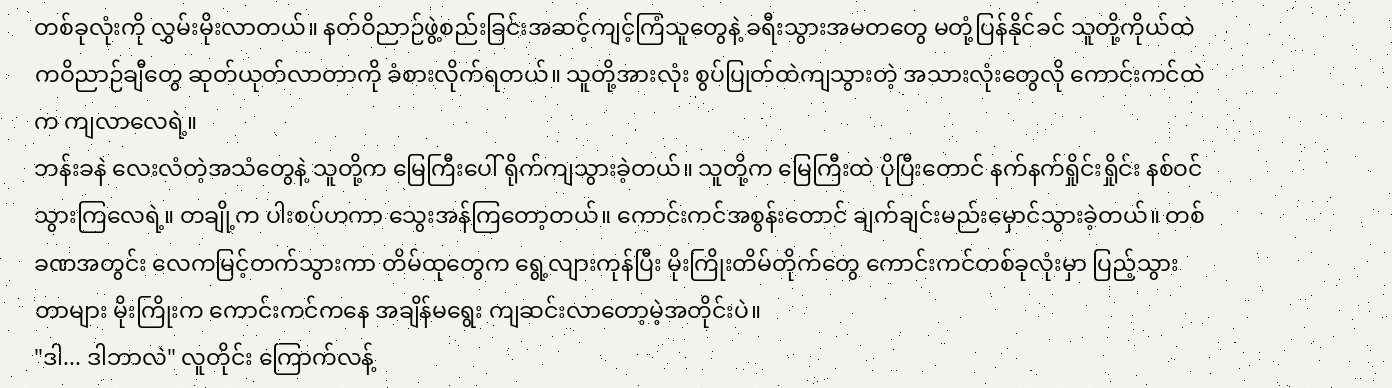တစ်ခုလုံးကို လွှမ်းမိုးလာတယ်။ နတ်ဝိညာဉ်ဖွဲ့စည်းခြင်းအဆင့်ကျင့်ကြံသူတွေနဲ့ ခရီးသွားအမတတွေ မတုံ့ပြန်နိုင်ခင် သူတို့ကိုယ်ထဲကဝိညာဉ်ချီတွေ ဆုတ်ယုတ်လာတာကို ခံစားလိုက်ရတယ်။ သူတို့အားလုံး စွပ်ပြုတ်ထဲကျသွားတဲ့ အသားလုံးတွေလို ကောင်းကင်ထဲက ကျလာလေရဲ့။
ဘန်းခနဲ လေးလံတဲ့အသံတွေနဲ့ သူတို့က မြေကြီးပေါ် ရိုက်ကျသွားခဲ့တယ်။ သူတို့က မြေကြီးထဲ ပိုပြီးတောင် နက်နက်ရှိုင်းရှိုင်း နစ်ဝင်သွားကြလေရဲ့။ တချို့က ပါးစပ်ဟကာ သွေးအန်ကြတော့တယ်။ ကောင်းကင်အစွန်းတောင် ချက်ချင်းမည်းမှောင်သွားခဲ့တယ်။ တစ်ခဏအတွင်း လေကမြင့်တက်သွားကာ တိမ်ထုတွေက ရွေ့လျားကုန်ပြီး မိုးကြိုးတိမ်တိုက်တွေ ကောင်းကင်တစ်ခုလုံးမှာ ပြည့်သွားတာများ မိုးကြိုးက ကောင်းကင်ကနေ အချိန်မရွေး ကျဆင်းလာတော့မဲ့အတိုင်းပဲ။
"ဒါ... ဒါဘာလဲ" လူတိုင်း ကြောက်လန့်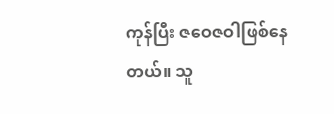ကုန်ပြီး ဇဝေဇဝါဖြစ်နေတယ်။ သူ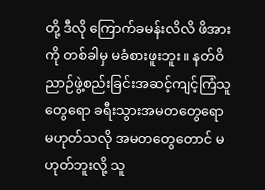တို့ ဒီလို ကြောက်ခမန်းလိလိ ဖိအားကို တစ်ခါမှ မခံစားဖူးဘူး။ နတ်ဝိညာဉ်ဖွဲ့စည်းခြင်းအဆင့်ကျင့်ကြံသူတွေရော ခရီးသွားအမတတွေရော မဟုတ်သလို အမတတွေတောင် မဟုတ်ဘူးလို့ သူ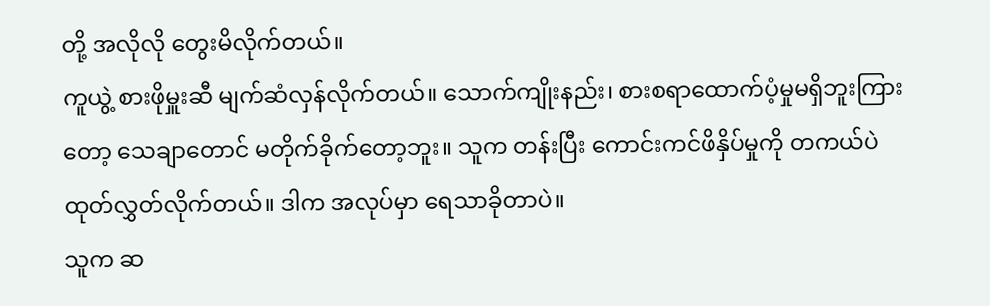တို့ အလိုလို တွေးမိလိုက်တယ်။
ကူယွဲ့ စားဖိုမှူးဆီ မျက်ဆံလှန်လိုက်တယ်။ သောက်ကျိုးနည်း၊ စားစရာထောက်ပံ့မှုမရှိဘူးကြားတော့ သေချာတောင် မတိုက်ခိုက်တော့ဘူး။ သူက တန်းပြီး ကောင်းကင်ဖိနှိပ်မှုကို တကယ်ပဲ ထုတ်လွှတ်လိုက်တယ်။ ဒါက အလုပ်မှာ ရေသာခိုတာပဲ။
သူက ဆ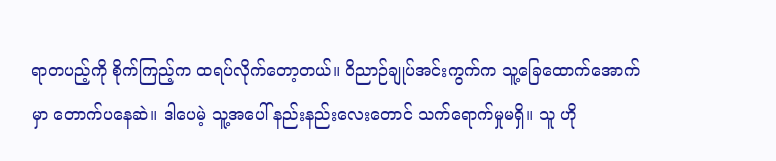ရာတပည့်ကို စိုက်ကြည့်က ထရပ်လိုက်တော့တယ်။ ဝိညာဉ်ချုပ်အင်းကွက်က သူ့ခြေထောက်အောက်မှာ တောက်ပနေဆဲ။ ဒါပေမဲ့ သူ့အပေါ် နည်းနည်းလေးတောင် သက်ရောက်မှုမရှိ။ သူ ဟို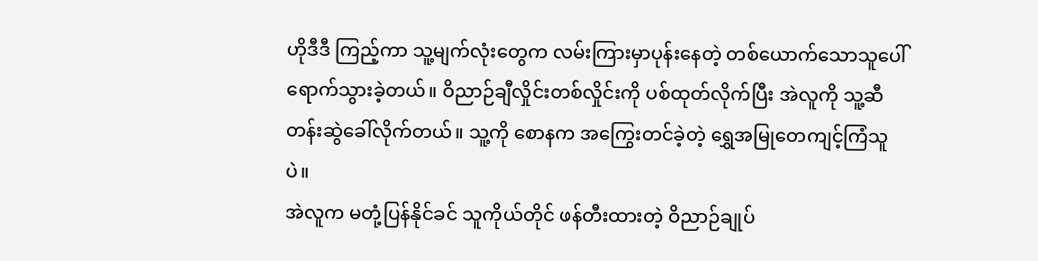ဟိုဒီဒီ ကြည့်ကာ သူ့မျက်လုံးတွေက လမ်းကြားမှာပုန်းနေတဲ့ တစ်ယောက်သောသူပေါ် ရောက်သွားခဲ့တယ်။ ဝိညာဉ်ချီလှိုင်းတစ်လှိုင်းကို ပစ်ထုတ်လိုက်ပြီး အဲလူကို သူ့ဆီ တန်းဆွဲခေါ်လိုက်တယ်။ သူ့ကို စောနက အကြွေးတင်ခဲ့တဲ့ ရွှေအမြုတေကျင့်ကြံသူပဲ။
အဲလူက မတုံ့ပြန်နိုင်ခင် သူကိုယ်တိုင် ဖန်တီးထားတဲ့ ဝိညာဉ်ချုပ်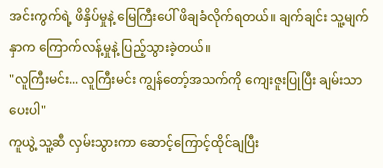အင်းကွက်ရဲ့ ဖိနှိပ်မှုနဲ့ မြေကြီးပေါ် ဖိချခံလိုက်ရတယ်။ ချက်ချင်း သူ့မျက်နှာက ကြောက်လန့်မှုနဲ့ ပြည့်သွားခဲ့တယ်။
"လူကြီးမင်း... လူကြီးမင်း ကျွန်တော့်အသက်ကို ကျေးဇူးပြုပြီး ချမ်းသာပေးပါ"
ကူယွဲ့ သူ့ဆီ လှမ်းသွားကာ ဆောင့်ကြောင့်ထိုင်ချပြီး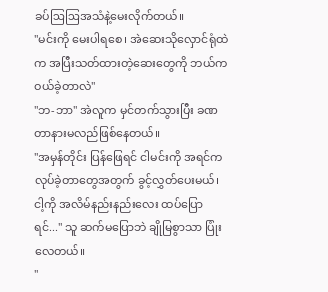ခပ်ဩဩအသံနဲ့မေးလိုက်တယ်။
"မင်းကို မေးပါရစေ၊ အဲဆေးသိုလှောင်ရုံထဲက အပြီးသတ်ထားတဲ့ဆေးတွေကို ဘယ်ကဝယ်ခဲ့တာလဲ"
"ဘ-ဘာ" အဲလူက မှင်တက်သွားပြီး ခဏတာနားမလည်ဖြစ်နေတယ်။
"အမှန်တိုင်း ပြန်ဖြေရင် ငါမင်းကို အရင်က လုပ်ခဲ့တာတွေအတွက် ခွင့်လွှတ်ပေးမယ်၊ ငါ့ကို အလိမ်နည်းနည်းလေး ထပ်ပြောရင်..." သူ ဆက်မပြောဘဲ ချိုမြစွာသာ ပြုံးလေတယ်။
"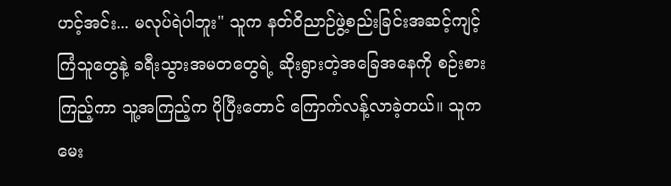ဟင့်အင်း... မလုပ်ရဲပါဘူး" သူက နတ်ဝိညာဉ်ဖွဲ့စည်းခြင်းအဆင့်ကျင့်ကြံသူတွေနဲ့ ခရီးသွားအမတတွေရဲ့ ဆိုးရွားတဲ့အခြေအနေကို စဉ်းစားကြည့်ကာ သူ့အကြည့်က ပိုပြီးတောင် ကြောက်လန့်လာခဲ့တယ်။ သူက မေး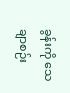ခွန်းကို သေချာစဉ်း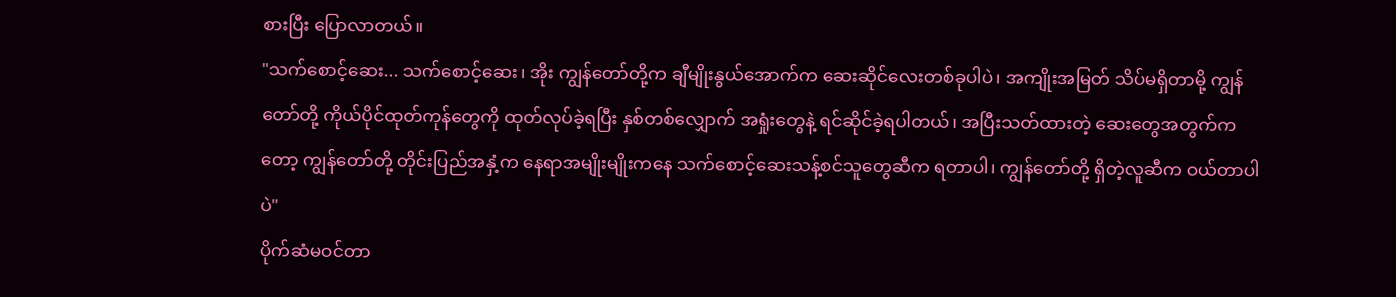စားပြီး ပြောလာတယ်။
"သက်စောင့်ဆေး... သက်စောင့်ဆေး၊ အိုး ကျွန်တော်တို့က ချီမျိုးနွယ်အောက်က ဆေးဆိုင်လေးတစ်ခုပါပဲ၊ အကျိုးအမြတ် သိပ်မရှိတာမို့ ကျွန်တော်တို့ ကိုယ်ပိုင်ထုတ်ကုန်တွေကို ထုတ်လုပ်ခဲ့ရပြီး နှစ်တစ်လျှောက် အရှုံးတွေနဲ့ ရင်ဆိုင်ခဲ့ရပါတယ်၊ အပြီးသတ်ထားတဲ့ ဆေးတွေအတွက်ကတော့ ကျွန်တော်တို့ တိုင်းပြည်အနှံ့က နေရာအမျိုးမျိုးကနေ သက်စောင့်ဆေးသန့်စင်သူတွေဆီက ရတာပါ၊ ကျွန်တော်တို့ ရှိတဲ့လူဆီက ဝယ်တာပါပဲ"
ပိုက်ဆံမဝင်တာ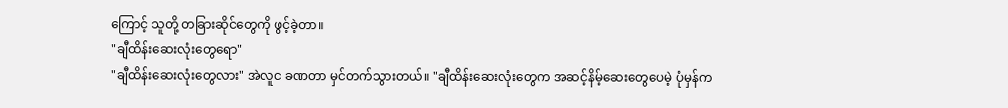ကြောင့် သူတို့ တခြားဆိုင်တွေကို ဖွင့်ခဲ့တာ။
"ချီထိန်းဆေးလုံးတွေရော"
"ချီထိန်းဆေးလုံးတွေလား" အဲလူင ခဏတာ မှင်တက်သွားတယ်။ "ချီထိန်းဆေးလုံးတွေက အဆင့်နိမ့်ဆေးတွေပေမဲ့ ပုံမှန်က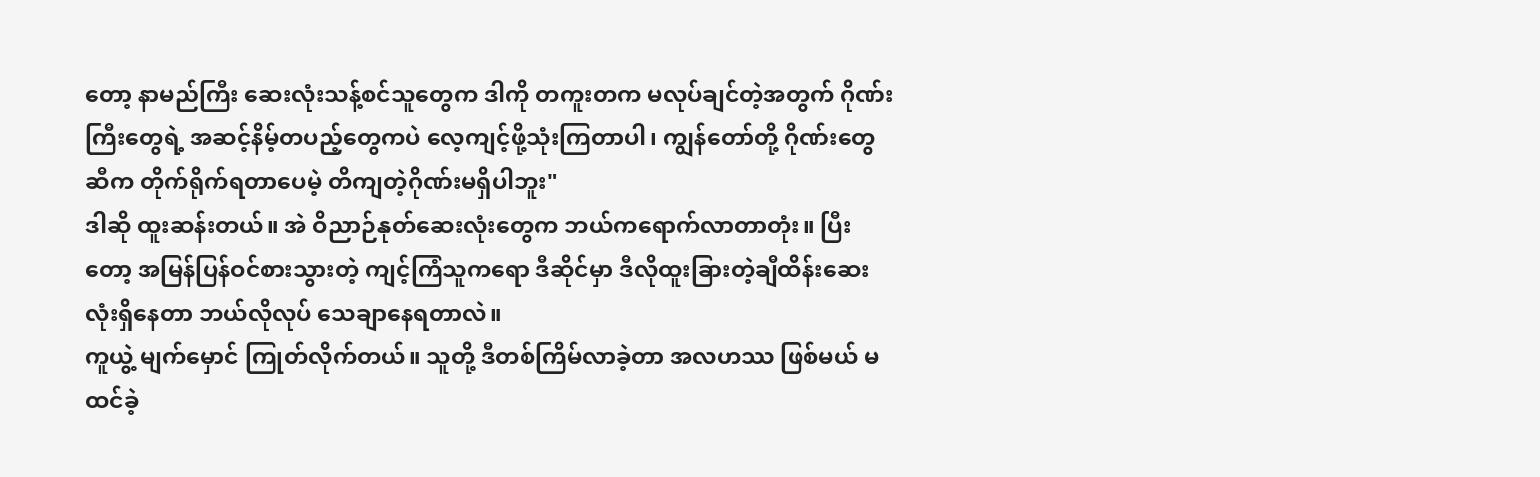တော့ နာမည်ကြီး ဆေးလုံးသန့်စင်သူတွေက ဒါကို တကူးတက မလုပ်ချင်တဲ့အတွက် ဂိုဏ်းကြီးတွေရဲ့ အဆင့်နိမ့်တပည့်တွေကပဲ လေ့ကျင့်ဖို့သုံးကြတာပါ၊ ကျွန်တော်တို့ ဂိုဏ်းတွေဆီက တိုက်ရိုက်ရတာပေမဲ့ တိကျတဲ့ဂိုဏ်းမရှိပါဘူး"
ဒါဆို ထူးဆန်းတယ်။ အဲ ဝိညာဉ်နုတ်ဆေးလုံးတွေက ဘယ်ကရောက်လာတာတုံး။ ပြီးတော့ အမြန်ပြန်ဝင်စားသွားတဲ့ ကျင့်ကြံသူကရော ဒီဆိုင်မှာ ဒီလိုထူးခြားတဲ့ချီထိန်းဆေးလုံးရှိနေတာ ဘယ်လိုလုပ် သေချာနေရတာလဲ။
ကူယွဲ့ မျက်မှောင် ကြုတ်လိုက်တယ်။ သူတို့ ဒီတစ်ကြိမ်လာခဲ့တာ အလဟဿ ဖြစ်မယ် မထင်ခဲ့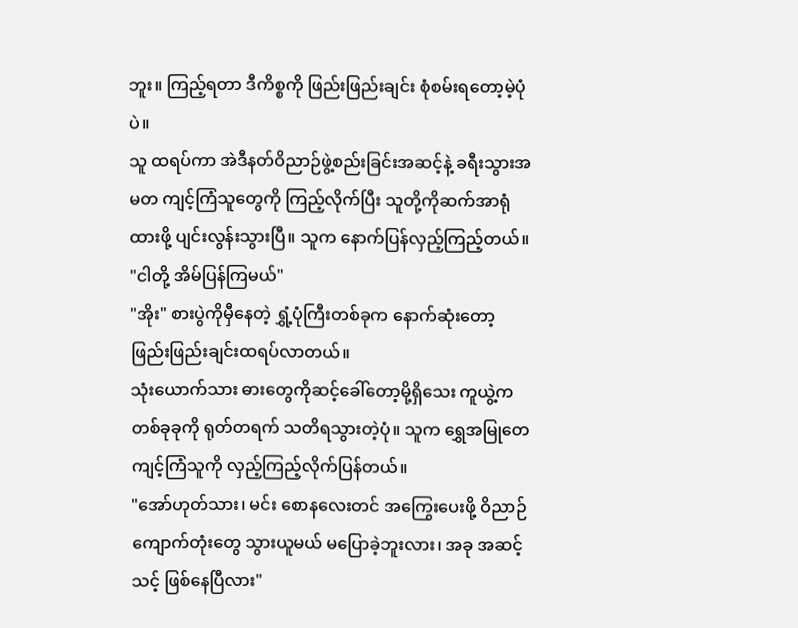ဘူး။ ကြည့်ရတာ ဒီကိစ္စကို ဖြည်းဖြည်းချင်း စုံစမ်းရတော့မဲ့ပုံပဲ။
သူ ထရပ်ကာ အဲဒီနတ်ဝိညာဉ်ဖွဲ့စည်းခြင်းအဆင့်နဲ့ ခရီးသွားအမတ ကျင့်ကြံသူတွေကို ကြည့်လိုက်ပြီး သူတို့ကိုဆက်အာရုံထားဖို့ ပျင်းလွန်းသွားပြီ။ သူက နောက်ပြန်လှည့်ကြည့်တယ်။
"ငါတို့ အိမ်ပြန်ကြမယ်"
"အိုး" စားပွဲကိုမှီနေတဲ့ ရွှံ့ပုံကြီးတစ်ခုက နောက်ဆုံးတော့ ဖြည်းဖြည်းချင်းထရပ်လာတယ်။
သုံးယောက်သား ဓားတွေကိုဆင့်ခေါ်တော့မို့ရှိသေး ကူယွဲ့က တစ်ခုခုကို ရုတ်တရက် သတိရသွားတဲ့ပုံ။ သူက ရွှေအမြုတေကျင့်ကြံသူကို လှည့်ကြည့်လိုက်ပြန်တယ်။
"အော်ဟုတ်သား၊ မင်း စောနလေးတင် အကြွေးပေးဖို့ ဝိညာဉ်ကျောက်တုံးတွေ သွားယူမယ် မပြောခဲ့ဘူးလား၊ အခု အဆင့်သင့် ဖြစ်နေပြီလား"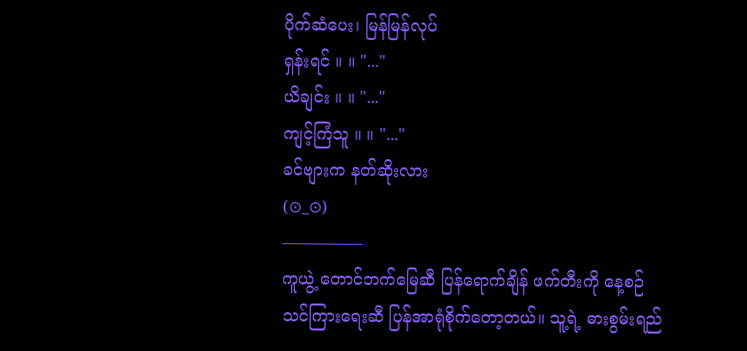ပိုက်ဆံပေး၊ မြန်မြန်လုပ်
ရှန်းရင် ။ ။ "..."
ယိချင်း ။ ။ "..."
ကျင့်ကြံသူ ။ ။ "..."
ခင်ဗျားက နတ်ဆိုးလား
(⊙_⊙)
—————
ကူယွဲ့ တောင်ဘက်မြေဆီ ပြန်ရောက်ချိန် ဖက်တီးကို နေ့စဉ်သင်ကြားရေးဆီ ပြန်အာရုံစိုက်တော့တယ်။ သူ့ရဲ့ ဓားစွမ်းရည်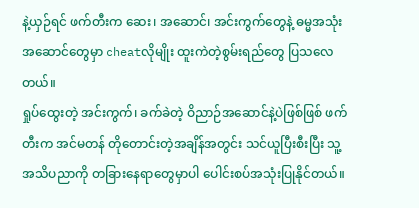နဲ့ယှဉ်ရင် ဖက်တီးက ဆေး၊ အဆောင်၊ အင်းကွက်တွေနဲ့ ဓမ္မအသုံးအဆောင်တွေမှာ cheatလိုမျိုး ထူးကဲတဲ့စွမ်းရည်တွေ ပြသလေတယ်။
ရှုပ်ထွေးတဲ့ အင်းကွက်၊ ခက်ခဲတဲ့ ဝိညာဉ်အဆောင်နဲ့ပဲဖြစ်ဖြစ် ဖက်တီးက အင်မတန် တိုတောင်းတဲ့အချိန်အတွင်း သင်ယူပြီးစီးပြီး သူ့အသိပညာကို တခြားနေရာတွေမှာပါ ပေါင်းစပ်အသုံးပြုနိုင်တယ်။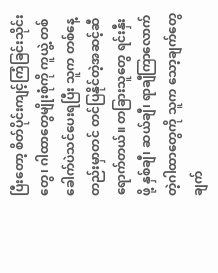ပြီးတော့ စိတ်ပိုင်းကျင့်ကြံခြင်းသိုင်းတွေ၊ ဂါထာတွေမျိုးစုံကို ကူယွဲ့ တစ်ခေါက်ပဲသင်ပေးရပြီး သူက တစ်နေ့တည်းမှာတင် တင်ပြနိုင်တဲ့အဆင့်ဆီရောက်တယ်။ တခြားသူတွေ ရင်းနှီးဖို့ နှစ်ချီ၊ ဆယ်ချီ၊ ရာချီကြာလောက်တဲ့ဂါထာတွေကို သူက သော့ချက်တွေ ချက်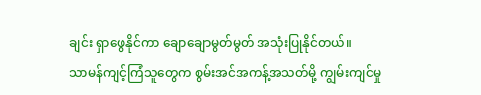ချင်း ရှာဖွေနိုင်ကာ ချောချောမွတ်မွတ် အသုံးပြုနိုင်တယ်။
သာမန်ကျင့်ကြံသူတွေက စွမ်းအင်အကန့်အသတ်မို့ ကျွမ်းကျင်မှု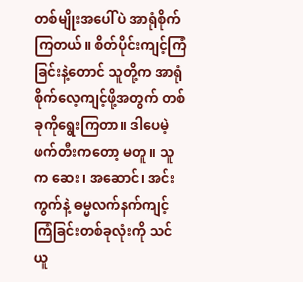တစ်မျိုးအပေါ်ပဲ အာရုံစိုက်ကြတယ်။ စိတ်ပိုင်းကျင့်ကြံခြင်းနဲ့တောင် သူတို့က အာရုံစိုက်လေ့ကျင့်ဖို့အတွက် တစ်ခုကိုရွေးကြတာ။ ဒါပေမဲ့ ဖက်တီးကတော့ မတူ။ သူက ဆေး၊ အဆောင်၊ အင်းကွက်နဲ့ ဓမ္မလက်နက်ကျင့်ကြံခြင်းတစ်ခုလုံးကို သင်ယူ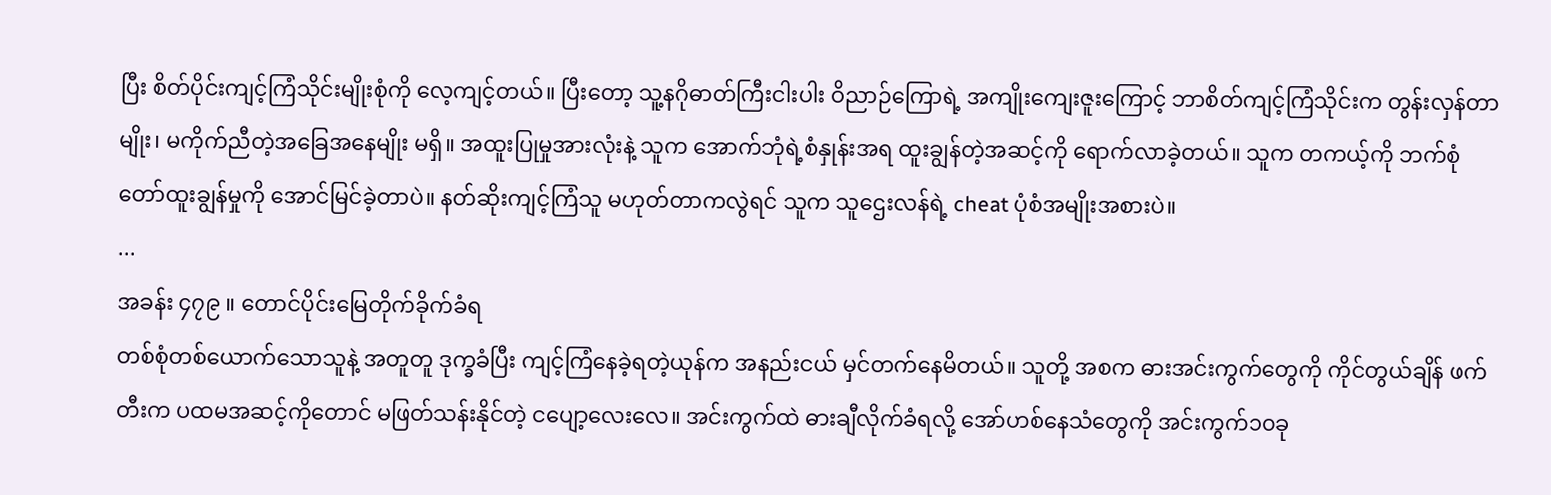ပြီး စိတ်ပိုင်းကျင့်ကြံသိုင်းမျိုးစုံကို လေ့ကျင့်တယ်။ ပြီးတော့ သူ့နဂိုဓာတ်ကြီးငါးပါး ဝိညာဉ်ကြောရဲ့ အကျိုးကျေးဇူးကြောင့် ဘာစိတ်ကျင့်ကြံသိုင်းက တွန်းလှန်တာမျိုး၊ မကိုက်ညီတဲ့အခြေအနေမျိုး မရှိ။ အထူးပြုမှုအားလုံးနဲ့ သူက အောက်ဘုံရဲ့စံနှုန်းအရ ထူးချွန်တဲ့အဆင့်ကို ရောက်လာခဲ့တယ်။ သူက တကယ့်ကို ဘက်စုံတော်ထူးချွန်မှုကို အောင်မြင်ခဲ့တာပဲ။ နတ်ဆိုးကျင့်ကြံသူ မဟုတ်တာကလွဲရင် သူက သူဌေးလန်ရဲ့ cheat ပုံစံအမျိုးအစားပဲ။
...
အခန်း ၄၇၉ ။ တောင်ပိုင်းမြေတိုက်ခိုက်ခံရ
တစ်စုံတစ်ယောက်သောသူနဲ့ အတူတူ ဒုက္ခခံပြီး ကျင့်ကြံနေခဲ့ရတဲ့ယုန်က အနည်းငယ် မှင်တက်နေမိတယ်။ သူတို့ အစက ဓားအင်းကွက်တွေကို ကိုင်တွယ်ချိန် ဖက်တီးက ပထမအဆင့်ကိုတောင် မဖြတ်သန်းနိုင်တဲ့ ငပျော့လေးလေ။ အင်းကွက်ထဲ ဓားချီလိုက်ခံရလို့ အော်ဟစ်နေသံတွေကို အင်းကွက်၁၀ခု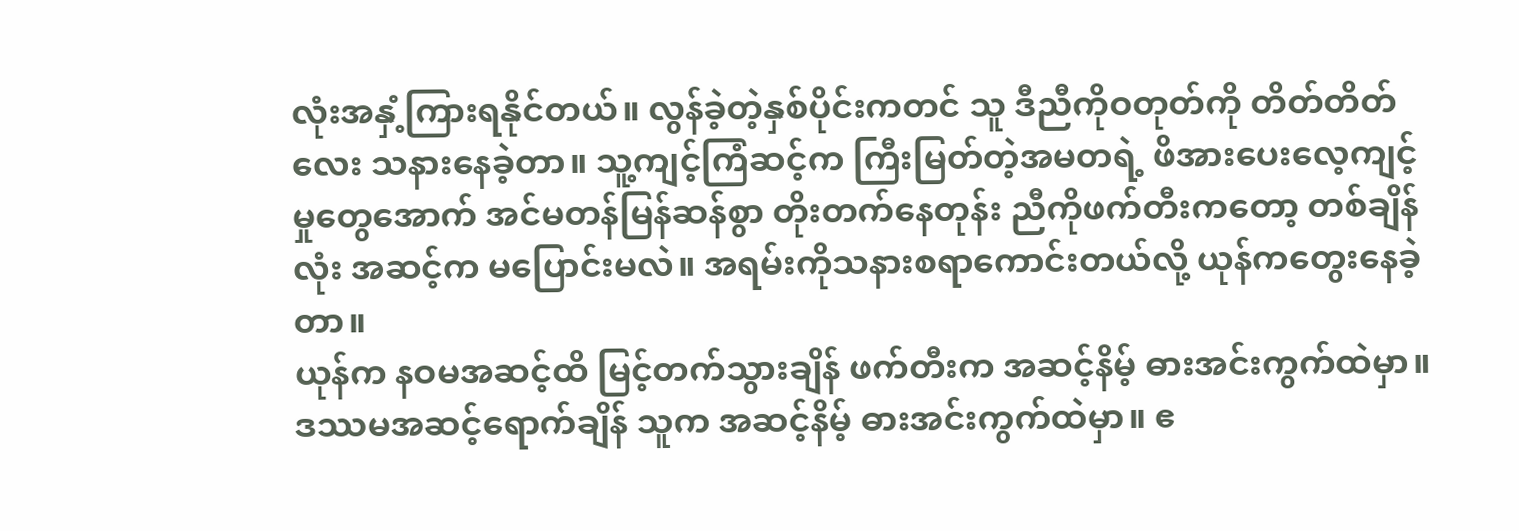လုံးအနှံ့ကြားရနိုင်တယ်။ လွန်ခဲ့တဲ့နှစ်ပိုင်းကတင် သူ ဒီညီကိုဝတုတ်ကို တိတ်တိတ်လေး သနားနေခဲ့တာ။ သူ့ကျင့်ကြံဆင့်က ကြီးမြတ်တဲ့အမတရဲ့ ဖိအားပေးလေ့ကျင့်မှုတွေအောက် အင်မတန်မြန်ဆန်စွာ တိုးတက်နေတုန်း ညီကိုဖက်တီးကတော့ တစ်ချိန်လုံး အဆင့်က မပြောင်းမလဲ။ အရမ်းကိုသနားစရာကောင်းတယ်လို့ ယုန်ကတွေးနေခဲ့တာ။
ယုန်က နဝမအဆင့်ထိ မြင့်တက်သွားချိန် ဖက်တီးက အဆင့်နိမ့် ဓားအင်းကွက်ထဲမှာ။ ဒဿမအဆင့်ရောက်ချိန် သူက အဆင့်နိမ့် ဓားအင်းကွက်ထဲမှာ။ ဧ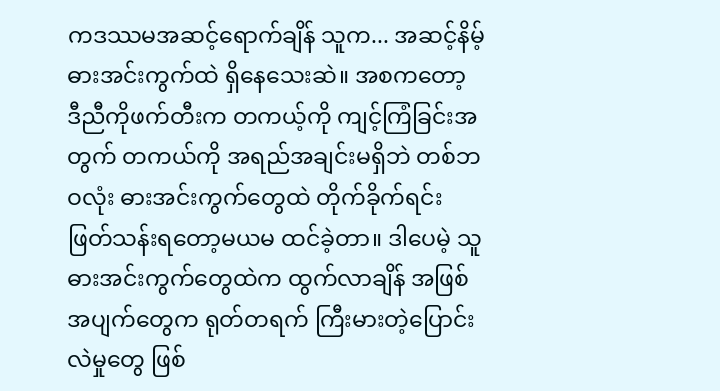ကဒဿမအဆင့်ရောက်ချိန် သူက... အဆင့်နိမ့်ဓားအင်းကွက်ထဲ ရှိနေသေးဆဲ။ အစကတော့ ဒီညီကိုဖက်တီးက တကယ့်ကို ကျင့်ကြံခြင်းအတွက် တကယ်ကို အရည်အချင်းမရှိဘဲ တစ်ဘဝလုံး ဓားအင်းကွက်တွေထဲ တိုက်ခိုက်ရင်းဖြတ်သန်းရတော့မယမ ထင်ခဲ့တာ။ ဒါပေမဲ့ သူ ဓားအင်းကွက်တွေထဲက ထွက်လာချိန် အဖြစ်အပျက်တွေက ရုတ်တရက် ကြီးမားတဲ့ပြောင်းလဲမှုတွေ ဖြစ်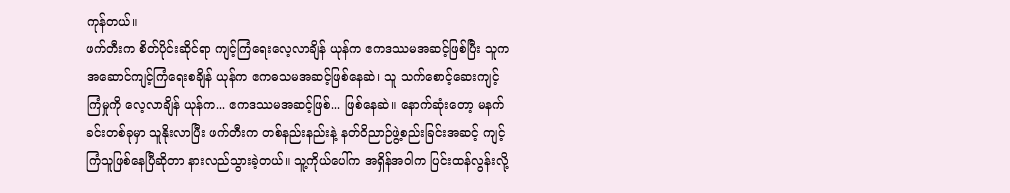ကုန်တယ်။
ဖက်တီးက စိတ်ပိုင်းဆိုင်ရာ ကျင့်ကြံရေးလေ့လာချိန် ယုန်က ဧကဒဿမအဆင့်ဖြစ်ပြီး သူက အဆောင်ကျင့်ကြံရေးစချိန် ယုန်က ဧကဓသမအဆင့်ဖြစ်နေဆဲ၊ သူ သက်စောင့်ဆေးကျင့်ကြံမှုကို လေ့လာချိန် ယုန်က... ဧကဒဿမအဆင့်ဖြစ်... ဖြစ်နေဆဲ။ နောက်ဆုံးတော့ မနက်ခင်းတစ်ခုမှာ သူနိုးလာပြီး ဖက်တီးက တစ်နည်းနည်းနဲ့ နတ်ဝိညာဉ်ဖွဲ့စည်းခြင်းအဆင့် ကျင့်ကြံသူဖြစ်နေပြီဆိုတာ နားလည်သွားခဲ့တယ်။ သူ့ကိုယ်ပေါ်က အရှိန်အဝါက ပြင်းထန်လွန်းလို့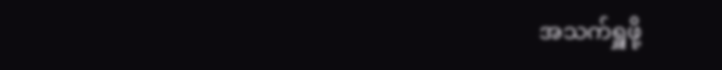အသက်ရှူဖို့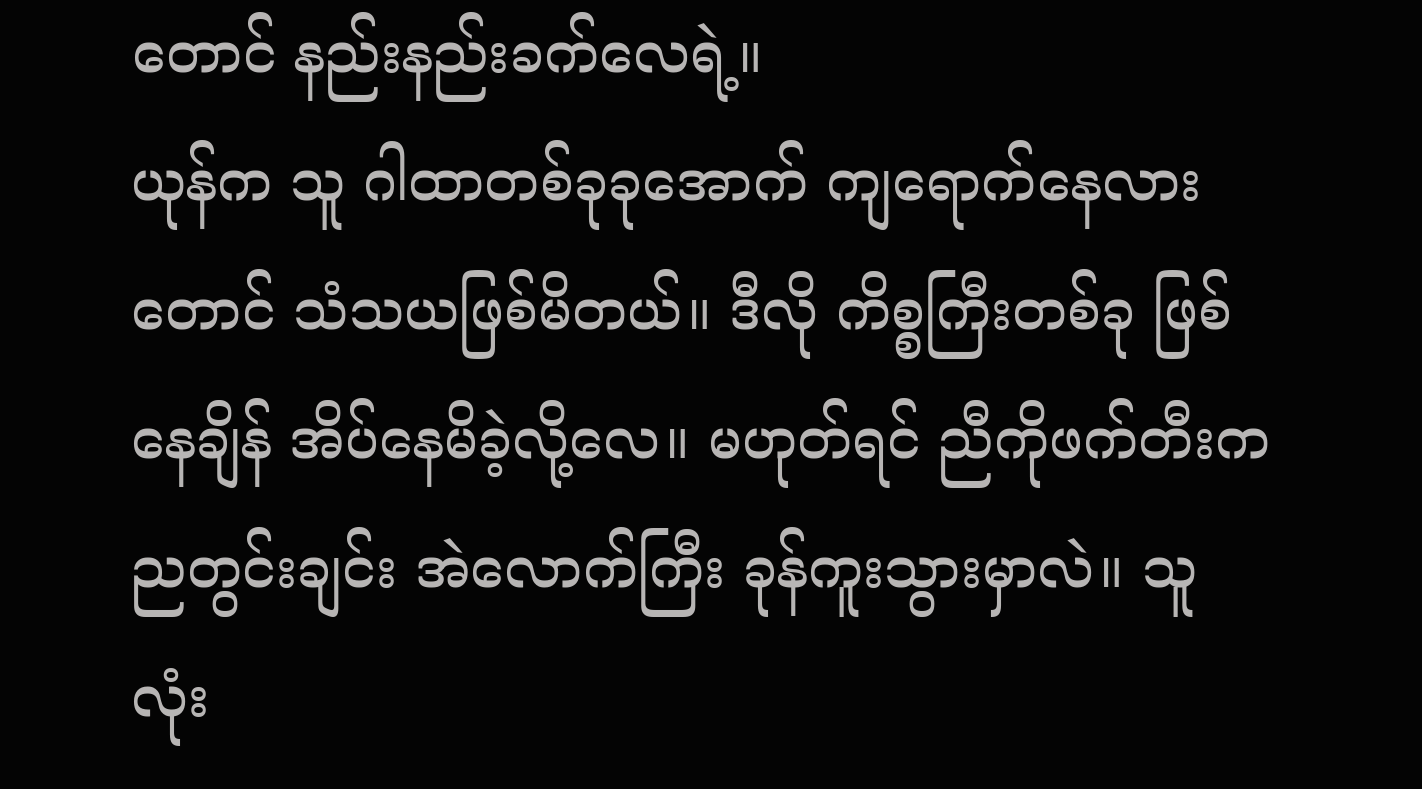တောင် နည်းနည်းခက်လေရဲ့။
ယုန်က သူ ဂါထာတစ်ခုခုအောက် ကျရောက်နေလားတောင် သံသယဖြစ်မိတယ်။ ဒီလို ကိစ္စကြီးတစ်ခု ဖြစ်နေချိန် အိပ်နေမိခဲ့လို့လေ။ မဟုတ်ရင် ညီကိုဖက်တီးက ညတွင်းချင်း အဲလောက်ကြီး ခုန်ကူးသွားမှာလဲ။ သူ လုံး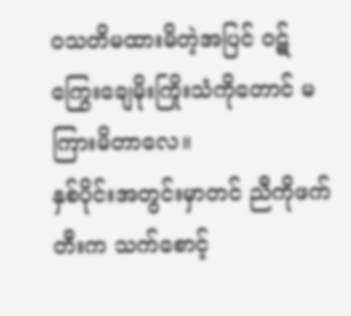ဝသတိမထားမိတဲ့အပြင် ဝဋ်ကြွေးချေမိုးကြိုးသံကိုတောင် မကြားမိတာလေ။
နှစ်ပိုင်းအတွင်းမှာတင် ညီကိုဖက်တီးက သက်စောင့်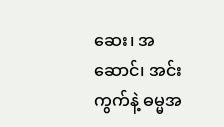ဆေး၊ အဆောင်၊ အင်းကွက်နဲ့ ဓမ္မအ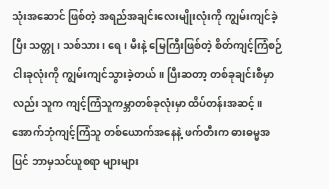သုံးအဆောင် ဖြစ်တဲ့ အရည်အချင်းလေးမျိုးလုံးကို ကျွမ်းကျင်ခဲ့ပြီး သတ္တု၊ သစ်သား၊ ရေ၊ မီးနဲ့ မြေကြီးဖြစ်တဲ့ စိတ်ကျင့်ကြံစဉ်ငါးခုလုံးကို ကျွမ်းကျင်သွားခဲ့တယ်။ ပြီးဆတာ့ တစ်ခုချင်းစီမှာလည်း သူက ကျင့်ကြံသူကမ္ဘာတစ်ခုလုံးမှာ ထိပ်တန်းအဆင့်။
အောက်ဘုံကျင့်ကြံသူ တစ်ယောက်အနေနဲ့ ဖက်တီးက ဓားဓမ္မအပြင် ဘာမှသင်ယူစရာ များများ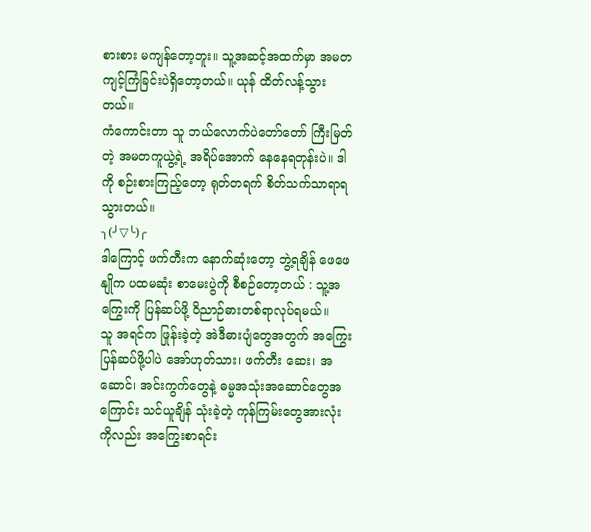စားစား မကျန်တော့ဘူး။ သူ့အဆင့်အထက်မှာ အမတကျင့်ကြံခြင်းပဲရှိတော့တယ်။ ယုန် ထိတ်လန့်သွားတယ်။
ကံကောင်းတာ သူ ဘယ်လောက်ပဲတော်တော် ကြီးမြတ်တဲ့ အမတကူယွဲ့ရဲ့ အရိပ်အောက် နေနေရတုန်းပဲ။ ဒါကို စဉ်းစားကြည့်တော့ ရုတ်တရက် စိတ်သက်သာရာရသွားတယ်။
╮(╯▽╰)╭
ဒါကြောင့် ဖက်တီးက နောက်ဆုံးတော့ ဘွဲ့ရချိန် ဖေဖေနျိုက ပထမဆုံး စာမေးပွဲကို စီစဉ်တော့တယ် : သူ့အကြွေးကို ပြန်ဆပ်ဖို့ ဝိညာဉ်ဓားတစ်ရာလုပ်ရမယ်။
သူ အရင်က ဖြုန်းခဲ့တဲ့ အဲဒီဓားပျံတွေအတွက် အကြွေးပြန်ဆပ်ဖို့ပါပဲ အော်ဟုတ်သား၊ ဖက်တီး ဆေး၊ အဆောင်၊ အင်းကွက်တွေနဲ့ ဓမ္မအသုံးအဆောင်တွေအကြောင်း သင်ယူချိန် သုံးခဲ့တဲ့ ကုန်ကြမ်းတွေအားလုံးကိုလည်း အကြွေးစာရင်း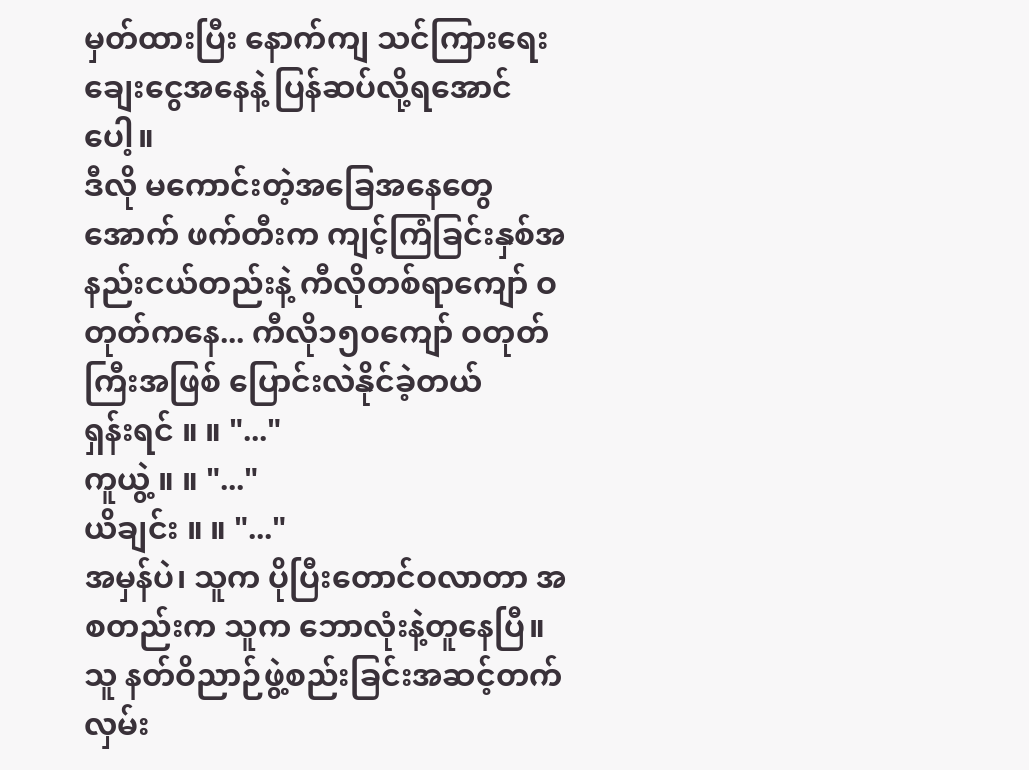မှတ်ထားပြီး နောက်ကျ သင်ကြားရေး ချေးငွေအနေနဲ့ ပြန်ဆပ်လို့ရအောင်ပေါ့။
ဒီလို မကောင်းတဲ့အခြေအနေတွေအောက် ဖက်တီးက ကျင့်ကြံခြင်းနှစ်အနည်းငယ်တည်းနဲ့ ကီလိုတစ်ရာကျော် ဝတုတ်ကနေ... ကီလို၁၅၀ကျော် ဝတုတ်ကြီးအဖြစ် ပြောင်းလဲနိုင်ခဲ့တယ်
ရှန်းရင် ။ ။ "..."
ကူယွဲ့ ။ ။ "..."
ယိချင်း ။ ။ "..."
အမှန်ပဲ၊ သူက ပိုပြီးတောင်ဝလာတာ အစတည်းက သူက ဘောလုံးနဲ့တူနေပြီ။ သူ နတ်ဝိညာဉ်ဖွဲ့စည်းခြင်းအဆင့်တက်လှမ်း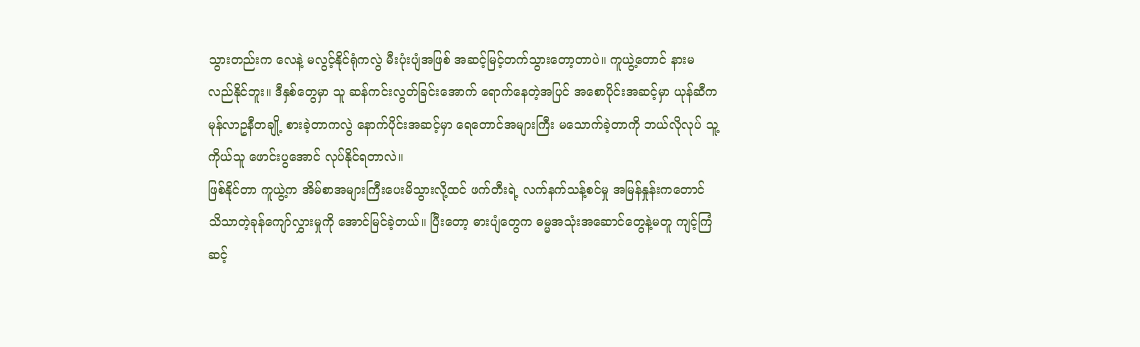သွားတည်းက လေနဲ့ မလွင့်နိုင်ရုံကလွဲ မီးပုံးပျံအဖြစ် အဆင့်မြင့်တက်သွားတော့တာပဲ။ ကူယွဲ့တောင် နားမလည်နိုင်ဘူး။ ဒီနှစ်တွေမှာ သူ ဆန်ကင်းလွတ်ခြင်းအောက် ရောက်နေတဲ့အပြင် အစောပိုင်းအဆင့်မှာ ယုန်ဆီက မုန်လာဥနီတချို့ စားခဲ့တာကလွဲ နောက်ပိုင်းအဆင့်မှာ ရေတောင်အများကြီး မသောက်ခဲ့တာကို ဘယ်လိုလုပ် သူ့ကိုယ်သူ ဖောင်းပွအောင် လုပ်နိုင်ရတာလဲ။
ဖြစ်နိုင်တာ ကူယွဲ့က အိမ်စာအများကြီးပေးမိသွားလို့ထင် ဖက်တီးရဲ့ လက်နက်သန့်စင်မှု အမြန်နှုန်းကတောင် သိသာတဲ့ခုန်ကျော်လွှားမှုကို အောင်မြင်ခဲ့တယ်။ ပြီးတော့ ဓားပျံတွေက ဓမ္မအသုံးအဆောင်တွေနဲ့မတူ ကျင့်ကြံဆင့်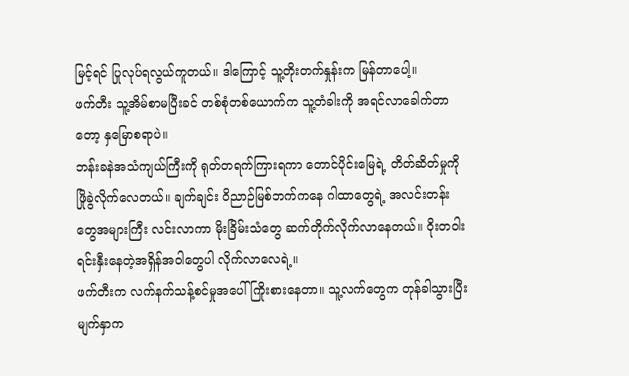မြင့်ရင် ပြုလုပ်ရလွယ်ကူတယ်။ ဒါကြောင့် သူ့တိုးတက်နှုန်းက မြန်တာပေါ့။
ဖက်တီး သူ့အိမ်စာမပြီးခင် တစ်စုံတစ်ယောက်က သူ့တံခါးကို အရင်လာခေါက်တာတော့ နှမြောစရာပဲ။
ဘန်းခနဲအသံကျယ်ကြီးကို ရုတ်တရက်ကြားရကာ တောင်ပိုင်းမြေရဲ့ တိတ်ဆိတ်မှုကို ဖြိုခွဲလိုက်လေတယ်။ ချက်ချင်း ဝိညာဉ်မြစ်ဘက်ကနေ ဂါထာတွေရဲ့ အလင်းတန်းတွေအများကြီး လင်းလာကာ မိုးခြိမ်းသံတွေ ဆက်တိုက်လိုက်လာနေတယ်။ ဝိုးတဝါး ရင်းနှီးနေတဲ့အရှိန်အဝါတွေပါ လိုက်လာလေရဲ့။
ဖက်တီးက လက်နက်သန့်စင်မှုအပေါ် ကြိုးစားနေတာ။ သူ့လက်တွေက တုန်ခါသွားပြီး မျက်နှာက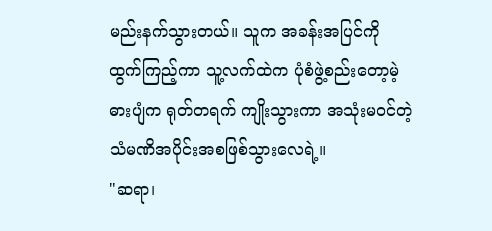မည်းနက်သွားတယ်။ သူက အခန်းအပြင်ကို ထွက်ကြည့်ကာ သူ့လက်ထဲက ပုံစံဖွဲ့စည်းတော့မဲ့ ဓားပျံက ရုတ်တရက် ကျိုးသွားကာ အသုံးမဝင်တဲ့ သံမဏိအပိုင်းအစဖြစ်သွားလေရဲ့။
"ဆရာ၊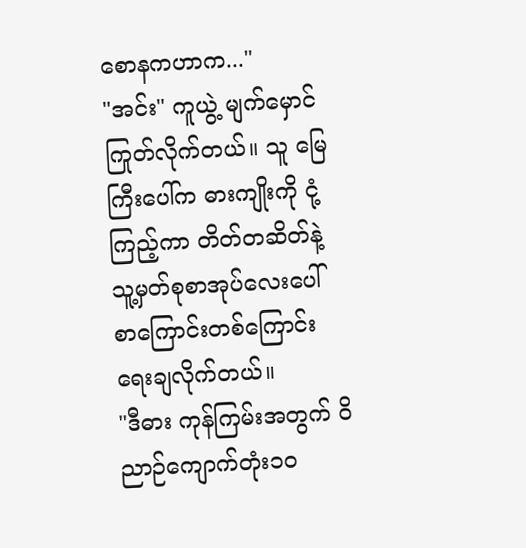စောနကဟာက..."
"အင်း" ကူယွဲ့ မျက်မှောင်ကြုတ်လိုက်တယ်။ သူ မြေကြီးပေါ်က ဓားကျိုးကို ငုံ့ကြည့်ကာ တိတ်တဆိတ်နဲ့ သူ့မှတ်စုစာအုပ်လေးပေါ် စာကြောင်းတစ်ကြောင်း ရေးချလိုက်တယ်။
"ဒီဓား ကုန်ကြမ်းအတွက် ဝိညာဉ်ကျောက်တုံး၁၀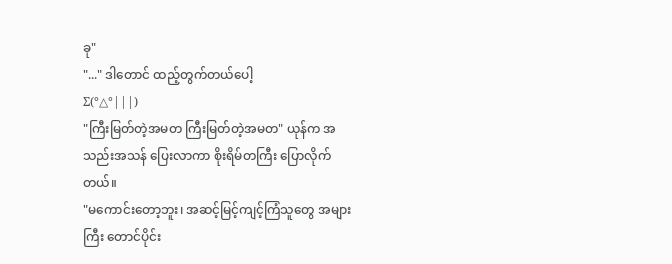ခု"
"..." ဒါတောင် ထည့်တွက်တယ်ပေါ့
Σ(°△°|||)
"ကြီးမြတ်တဲ့အမတ ကြီးမြတ်တဲ့အမတ" ယုန်က အသည်းအသန် ပြေးလာကာ စိုးရိမ်တကြီး ပြောလိုက်တယ်။
"မကောင်းတော့ဘူး၊ အဆင့်မြင့်ကျင့်ကြံသူတွေ အများကြီး တောင်ပိုင်း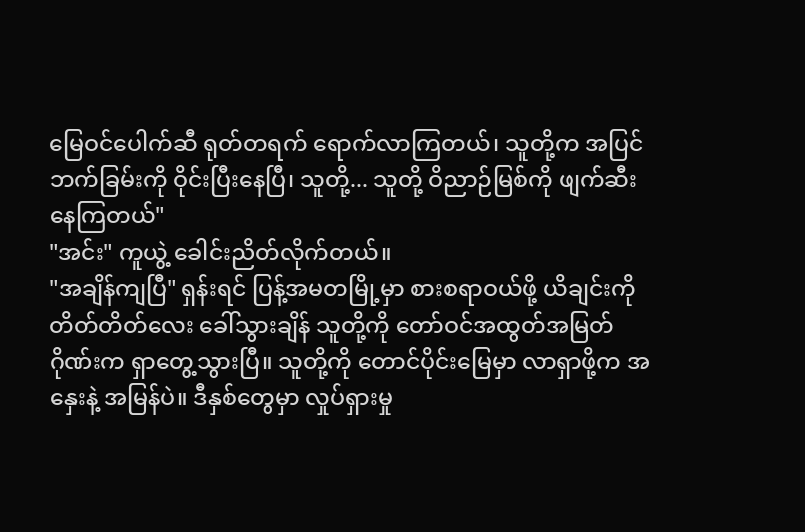မြေဝင်ပေါက်ဆီ ရုတ်တရက် ရောက်လာကြတယ်၊ သူတို့က အပြင်ဘက်ခြမ်းကို ဝိုင်းပြီးနေပြီ၊ သူတို့... သူတို့ ဝိညာဉ်မြစ်ကို ဖျက်ဆီးနေကြတယ်"
"အင်း" ကူယွဲ့ ခေါင်းညိတ်လိုက်တယ်။
"အချိန်ကျပြီ" ရှန်းရင် ပြန့်အမတမြို့မှာ စားစရာဝယ်ဖို့ ယိချင်းကို တိတ်တိတ်လေး ခေါ်သွားချိန် သူတို့ကို တော်ဝင်အထွတ်အမြတ်ဂိုဏ်းက ရှာတွေ့သွားပြီ။ သူတို့ကို တောင်ပိုင်းမြေမှာ လာရှာဖို့က အနှေးနဲ့ အမြန်ပဲ။ ဒီနှစ်တွေမှာ လှုပ်ရှားမှု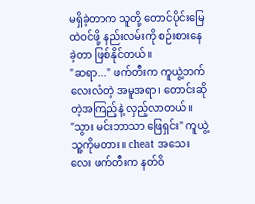မရှိခဲ့တာက သူတို့ တောင်ပိုင်းမြေထဲဝင်ဖို့ နည်းလမ်းကို စဉ်းစားနေခဲ့တာ ဖြစ်နိုင်တယ်။
"ဆရာ..." ဖက်တီးက ကူယွဲ့ဘက် လေးလံတဲ့ အမူအရာ၊ တောင်းဆိုတဲ့အကြည့်နဲ့ လှည့်လာတယ်။
"သွား မင်းဘာသာ ဖြေရှင်း" ကူယွဲ့ သူ့ကိုမတား။ cheat အသေးလေး ဖက်တီးက နတ်ဝိ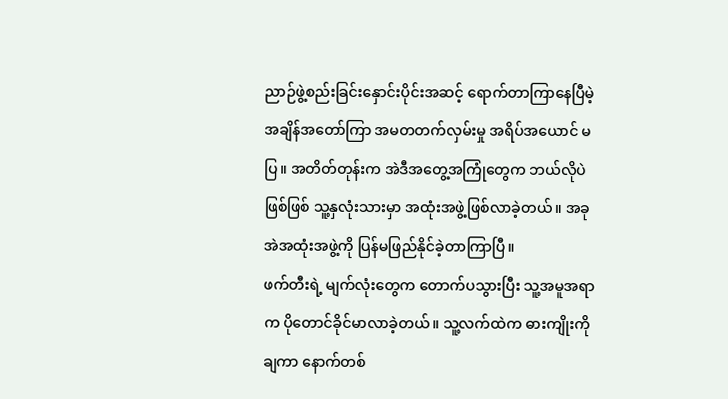ညာဉ်ဖွဲ့စည်းခြင်းနှောင်းပိုင်းအဆင့် ရောက်တာကြာနေပြီမဲ့ အချိန်အတော်ကြာ အမတတက်လှမ်းမှု အရိပ်အယောင် မပြ။ အတိတ်တုန်းက အဲဒီအတွေ့အကြုံတွေက ဘယ်လိုပဲဖြစ်ဖြစ် သူ့နှလုံးသားမှာ အထုံးအဖွဲ့ဖြစ်လာခဲ့တယ်။ အခု အဲအထုံးအဖွဲ့ကို ပြန်မဖြည်နိုင်ခဲ့တာကြာပြီ။
ဖက်တီးရဲ့ မျက်လုံးတွေက တောက်ပသွားပြီး သူ့အမူအရာက ပိုတောင်ခိုင်မာလာခဲ့တယ်။ သူ့လက်ထဲက ဓားကျိုးကို ချကာ နောက်တစ်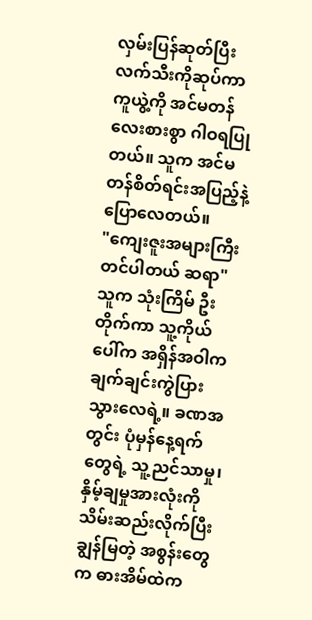လှမ်းပြန်ဆုတ်ပြီး လက်သီးကိုဆုပ်ကာ ကူယွဲ့ကို အင်မတန်လေးစားစွာ ဂါဝရပြုတယ်။ သူက အင်မတန်စိတ်ရင်းအပြည့်နဲ့ ပြောလေတယ်။
"ကျေးဇူးအများကြီးတင်ပါတယ် ဆရာ"
သူက သုံးကြိမ် ဦးတိုက်ကာ သူ့ကိုယ်ပေါ်က အရှိန်အဝါက ချက်ချင်းကွဲပြားသွားလေရဲ့။ ခဏအတွင်း ပုံမှန်နေ့ရက်တွေရဲ့ သူ့ညင်သာမှု၊ နှိမ့်ချမှုအားလုံးကို သိမ်းဆည်းလိုက်ပြီး ချွန်မြတဲ့ အစွန်းတွေက ဓားအိမ်ထဲက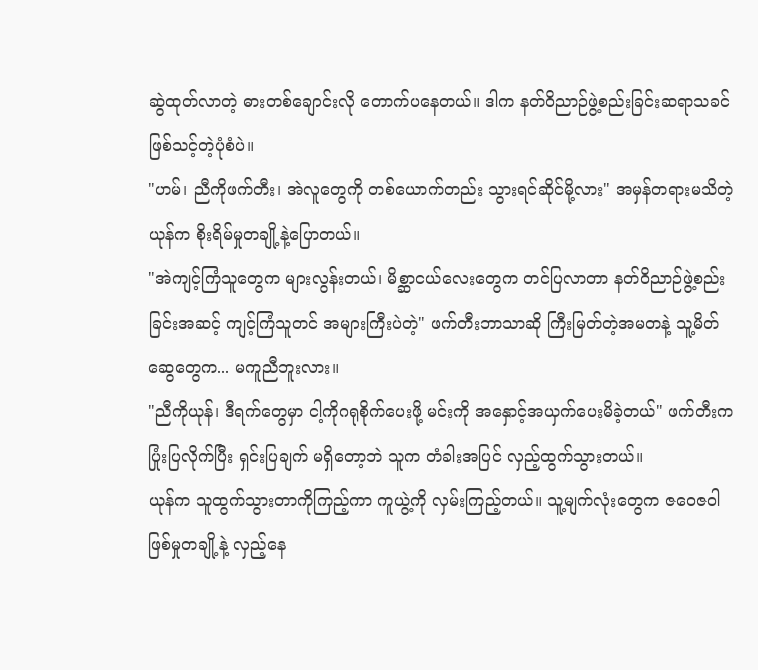ဆွဲထုတ်လာတဲ့ ဓားတစ်ချောင်းလို တောက်ပနေတယ်။ ဒါက နတ်ဝိညာဉ်ဖွဲ့စည်းခြင်းဆရာသခင် ဖြစ်သင့်တဲ့ပုံစံပဲ။
"ဟမ်၊ ညီကိုဖက်တီး၊ အဲလူတွေကို တစ်ယောက်တည်း သွားရင်ဆိုင်မို့လား" အမှန်တရားမသိတဲ့ယုန်က စိုးရိမ်မှုတချို့နဲ့ပြောတယ်။
"အဲကျင့်ကြံသူတွေက များလွန်းတယ်၊ မိစ္ဆာငယ်လေးတွေက တင်ပြလာတာ နတ်ဝိညာဉ်ဖွဲ့စည်းခြင်းအဆင့် ကျင့်ကြံသူတင် အများကြီးပဲတဲ့" ဖက်တီးဘာသာဆို ကြီးမြတ်တဲ့အမတနဲ့ သူ့မိတ်ဆွေတွေက... မကူညီဘူးလား။
"ညီကိုယုန်၊ ဒီရက်တွေမှာ ငါ့ကိုဂရုစိုက်ပေးဖို့ မင်းကို အနှောင့်အယှက်ပေးမိခဲ့တယ်" ဖက်တီးက ပြုံးပြလိုက်ပြီး ရှင်းပြချက် မရှိတော့ဘဲ သူက တံခါးအပြင် လှည့်ထွက်သွားတယ်။
ယုန်က သူထွက်သွားတာကိုကြည့်ကာ ကူယွဲ့ကို လှမ်းကြည့်တယ်။ သူ့မျက်လုံးတွေက ဇဝေဇဝါဖြစ်မှုတချို့နဲ့ လှည့်နေ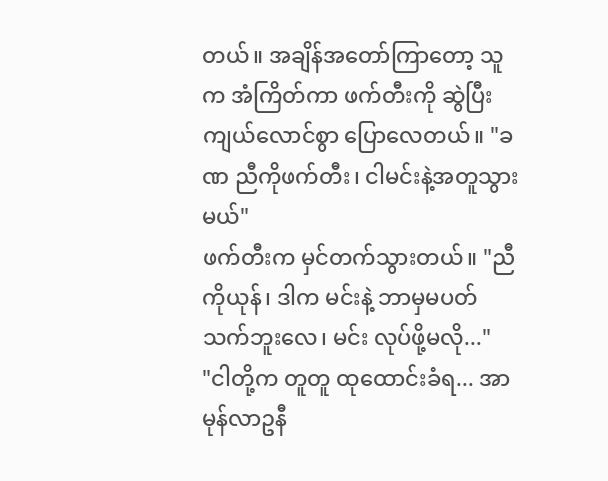တယ်။ အချိန်အတော်ကြာတော့ သူက အံကြိတ်ကာ ဖက်တီးကို ဆွဲပြီး ကျယ်လောင်စွာ ပြောလေတယ်။ "ခဏ ညီကိုဖက်တီး၊ ငါမင်းနဲ့အတူသွားမယ်"
ဖက်တီးက မှင်တက်သွားတယ်။ "ညီကိုယုန်၊ ဒါက မင်းနဲ့ ဘာမှမပတ်သက်ဘူးလေ၊ မင်း လုပ်ဖို့မလို..."
"ငါတို့က တူတူ ထုထောင်းခံရ... အာ မုန်လာဥနီ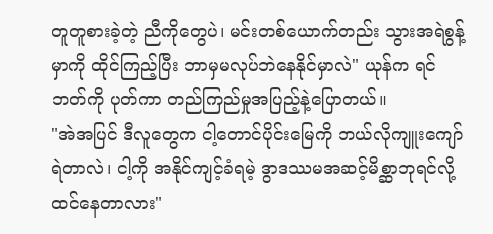တူတူစားခဲ့တဲ့ ညီကိုတွေပဲ၊ မင်းတစ်ယောက်တည်း သွားအရဲစွန့်မှာကို ထိုင်ကြည့်ပြီး ဘာမှမလုပ်ဘဲနေနိုင်မှာလဲ" ယုန်က ရင်ဘတ်ကို ပုတ်ကာ တည်ကြည်မှုအပြည့်နဲ့ပြောတယ်။
"အဲအပြင် ဒီလူတွေက ငါ့တောင်ပိုင်းမြေကို ဘယ်လိုကျူးကျော်ရဲတာလဲ၊ ငါ့ကို အနိုင်ကျင့်ခံရမဲ့ ဒွာဒဿမအဆင့်မိစ္ဆာဘုရင်လို့ ထင်နေတာလား"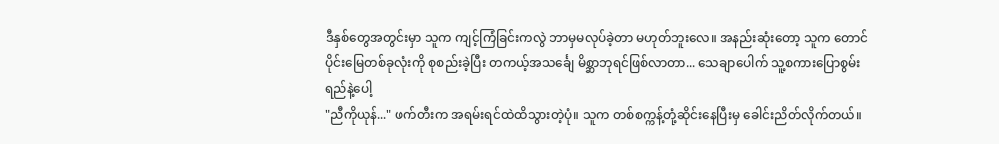ဒီနှစ်တွေအတွင်းမှာ သူက ကျင့်ကြံခြင်းကလွဲ ဘာမှမလုပ်ခဲ့တာ မဟုတ်ဘူးလေ။ အနည်းဆုံးတော့ သူက တောင်ပိုင်းမြေတစ်ခုလုံးကို စုစည်းခဲ့ပြီး တကယ့်အသင်္ချေ မိစ္ဆာဘုရင်ဖြစ်လာတာ... သေချာပေါက် သူ့စကားပြောစွမ်းရည်နဲ့ပေါ့
"ညီကိုယုန်..." ဖက်တီးက အရမ်းရင်ထဲထိသွားတဲ့ပုံ။ သူက တစ်စက္ကန့်တုံ့ဆိုင်းနေပြီးမှ ခေါင်းညိတ်လိုက်တယ်။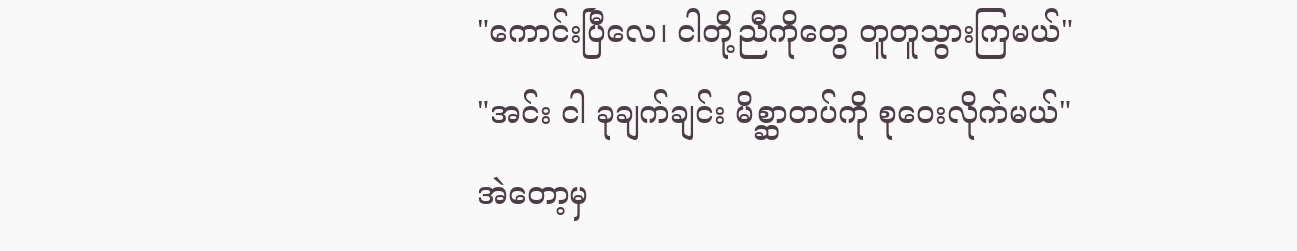"ကောင်းပြီလေ၊ ငါတို့ညီကိုတွေ တူတူသွားကြမယ်"
"အင်း ငါ ခုချက်ချင်း မိစ္ဆာတပ်ကို စုဝေးလိုက်မယ်"
အဲတော့မှ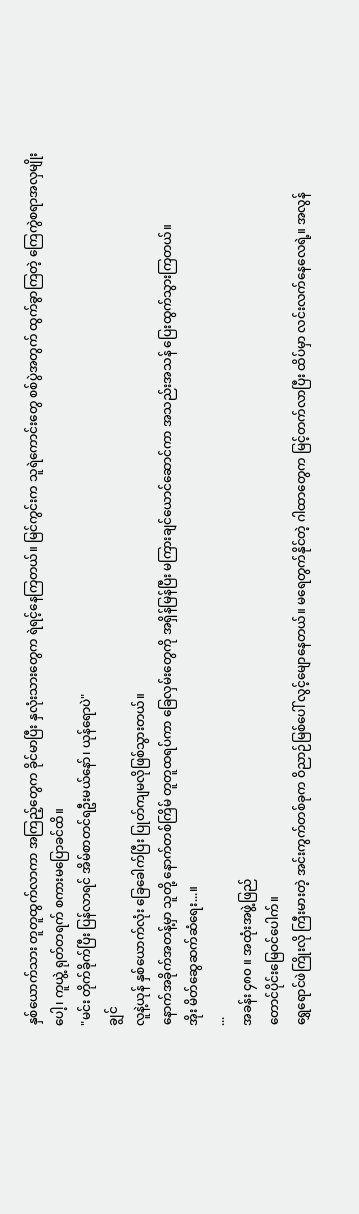နှစ်ယောက်သား တူတူထွက်လာကာ အကြည့်တွေက ခိုင်မာပြီး နှလုံးသားတွေက ရဲရင့်နေကြတယ်။ မြင်ကွင်းက သူရဲကောင်းတွေ စစ်ပွဲအတွက် ထွက်ခွာကြတဲ့ ကြေကွဲစရာအလှမျိုးပေါ့၊ ကူယွဲ့ ရုတ်တရက် စကားမပြောခင်ထိ။
"မင်း တိုက်ခိုက်ပြီး ပြန်လာရင် အိမ်စာတင်ရဦးမယ်နော်၊ ယုန်ရောပဲ"
ချွင်
လူနဲ့ယုန် နှစ်ယောက်လုံး ခြေခေါက်ပြီး ပြုတ်ကျမလိုဖြစ်သွားတယ်။
နောက်အခိုက်အတန့်မှာ သူတို့ နောက်တစ်ကြိမ် တူတူထရပ်ကာ ခြေလှမ်းတွေကို အရှိန်မြန်ပြီး မကြားချင်ယောင်ဆောင်ကာ အသည်းအသန် ပြေးထွက်သွားကြတယ်။
အိုး မိတ်ဆွေဆက်ဆံရေး...။
...
အခန်း ၄၈၀ ။ အထုံးအဖွဲ့ဖြည်
တောင်ပိုင်းမြေဝင်ပေါက်။
ရွှေရောင်ဖဲကြိုးလို ကြီးမားတဲ့ အင်းကွက်တစ်ခုက ဝိညာဉ်မြစ်ပေါ် လွင့်မျောနေတယ်။ မရေတွက်နိုင်တဲ့ ဂါထာတွေက မြင့်တက်လာပြီး ထိပ်မှာ လင်းလက်နေလေရဲ့။ အလွန်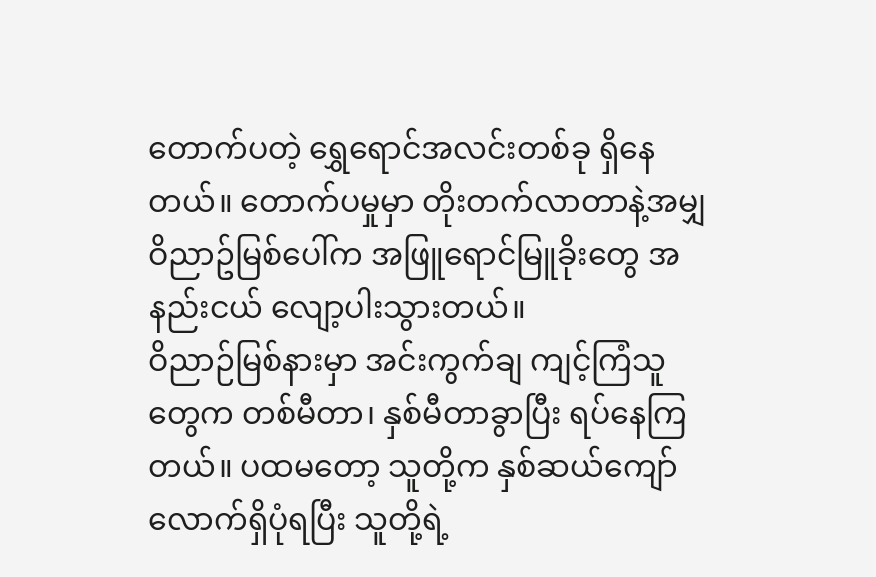တောက်ပတဲ့ ရွှေရောင်အလင်းတစ်ခု ရှိနေတယ်။ တောက်ပမှုမှာ တိုးတက်လာတာနဲ့အမျှ ဝိညာဥ်မြစ်ပေါ်က အဖြူရောင်မြူခိုးတွေ အနည်းငယ် လျော့ပါးသွားတယ်။
ဝိညာဉ်မြစ်နားမှာ အင်းကွက်ချ ကျင့်ကြံသူတွေက တစ်မီတာ၊ နှစ်မီတာခွာပြီး ရပ်နေကြတယ်။ ပထမတော့ သူတို့က နှစ်ဆယ်ကျော်လောက်ရှိပုံရပြီး သူတို့ရဲ့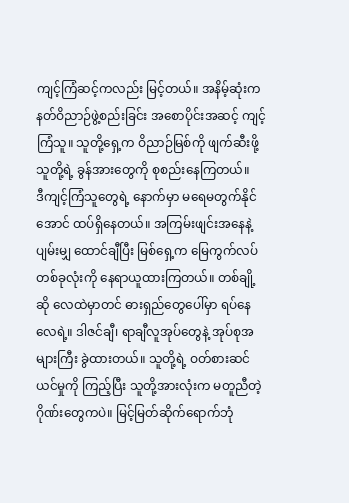ကျင့်ကြံဆင့်ကလည်း မြင့်တယ်။ အနိမ့်ဆုံးက နတ်ဝိညာဉ်ဖွဲ့စည်းခြင်း အစောပိုင်းအဆင့် ကျင့်ကြံသူ။ သူတို့ရှေ့က ဝိညာဉ်မြစ်ကို ဖျက်ဆီးဖို့ သူတို့ရဲ့ ခွန်အားတွေကို စုစည်းနေကြတယ်။
ဒီကျင့်ကြံသူတွေရဲ့ နောက်မှာ မရေမတွက်နိုင်အောင် ထပ်ရှိနေတယ်။ အကြမ်းဖျင်းအနေနဲ့ ပျမ်းမျှ ထောင်ချီပြီး မြစ်ရှေ့က မြေကွက်လပ်တစ်ခုလုံးကို နေရာယူထားကြတယ်။ တစ်ချို့ဆို လေထဲမှာတင် ဓားရှည်တွေပေါ်မှာ ရပ်နေလေရဲ့။ ဒါဇင်ချီ၊ ရာချီလူအုပ်တွေနဲ့ အုပ်စုအများကြီး ခွဲထားတယ်။ သူတို့ရဲ့ ဝတ်စားဆင်ယင်မှုကို ကြည့်ပြီး သူတို့အားလုံးက မတူညီတဲ့ ဂိုဏ်းတွေကပဲ။ မြင့်မြတ်ဆိုက်ရောက်ဘုံ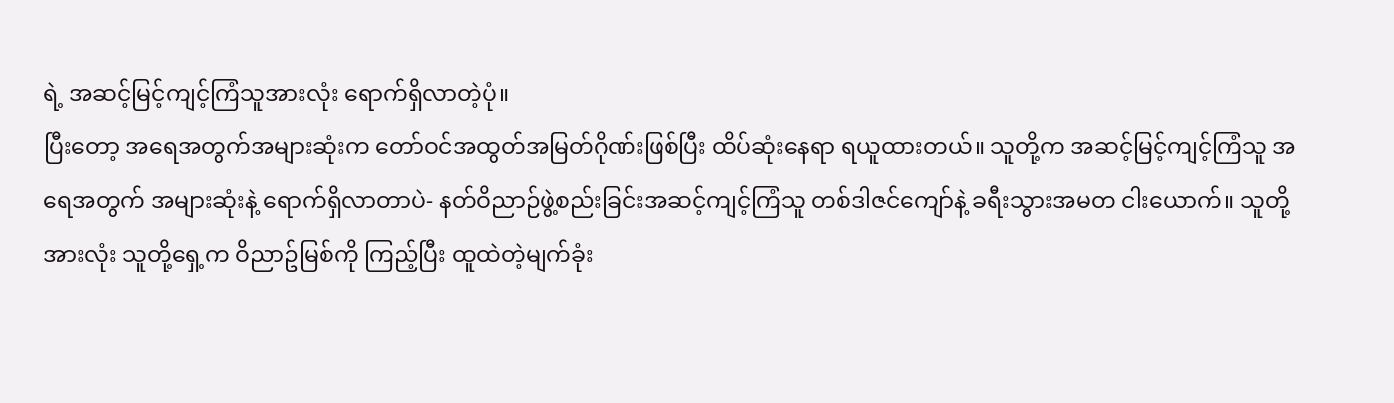ရဲ့ အဆင့်မြင့်ကျင့်ကြံသူအားလုံး ရောက်ရှိလာတဲ့ပုံ။
ပြီးတော့ အရေအတွက်အများဆုံးက တော်ဝင်အထွတ်အမြတ်ဂိုဏ်းဖြစ်ပြီး ထိပ်ဆုံးနေရာ ရယူထားတယ်။ သူတို့က အဆင့်မြင့်ကျင့်ကြံသူ အရေအတွက် အများဆုံးနဲ့ ရောက်ရှိလာတာပဲ- နတ်ဝိညာဉ်ဖွဲ့စည်းခြင်းအဆင့်ကျင့်ကြံသူ တစ်ဒါဇင်ကျော်နဲ့ ခရီးသွားအမတ ငါးယောက်။ သူတို့အားလုံး သူတို့ရှေ့က ဝိညာဥ်မြစ်ကို ကြည့်ပြီး ထူထဲတဲ့မျက်ခုံး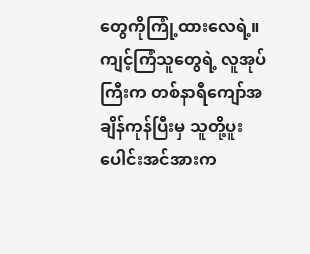တွေကိုကြုံ့ထားလေရဲ့။
ကျင့်ကြံသူတွေရဲ့ လူအုပ်ကြီးက တစ်နာရီကျော်အချိန်ကုန်ပြီးမှ သူတို့ပူးပေါင်းအင်အားက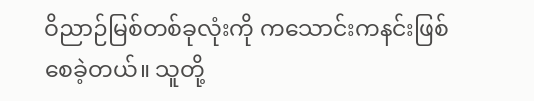ဝိညာဉ်မြစ်တစ်ခုလုံးကို ကသောင်းကနင်းဖြစ်စေခဲ့တယ်။ သူတို့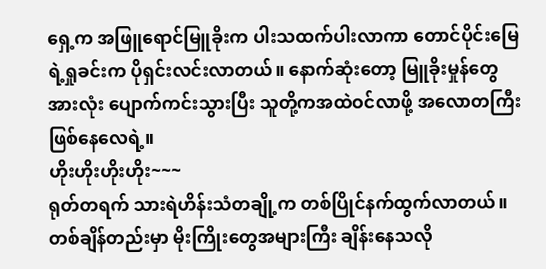ရှေ့က အဖြူရောင်မြူခိုးက ပါးသထက်ပါးလာကာ တောင်ပိုင်းမြေရဲ့ရှုခင်းက ပိုရှင်းလင်းလာတယ်။ နောက်ဆုံးတော့ မြူခိုးမှုန်တွေအားလုံး ပျောက်ကင်းသွားပြီး သူတို့ကအထဲဝင်လာဖို့ အလောတကြီးဖြစ်နေလေရဲ့။
ဟိုးဟိုးဟိုးဟိုး~~~
ရုတ်တရက် သားရဲဟိန်းသံတချို့က တစ်ပြိုင်နက်ထွက်လာတယ်။ တစ်ချိန်တည်းမှာ မိုးကြိုးတွေအများကြီး ချိန်းနေသလို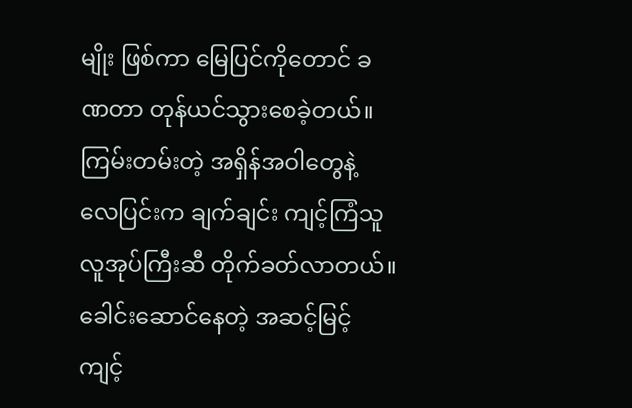မျိုး ဖြစ်ကာ မြေပြင်ကိုတောင် ခဏတာ တုန်ယင်သွားစေခဲ့တယ်။ ကြမ်းတမ်းတဲ့ အရှိန်အဝါတွေနဲ့ လေပြင်းက ချက်ချင်း ကျင့်ကြံသူလူအုပ်ကြီးဆီ တိုက်ခတ်လာတယ်။ ခေါင်းဆောင်နေတဲ့ အဆင့်မြင့်ကျင့်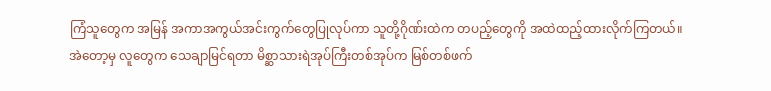ကြံသူတွေက အမြန် အကာအကွယ်အင်းကွက်တွေပြုလုပ်ကာ သူတို့ဂိုဏ်းထဲက တပည့်တွေကို အထဲထည့်ထားလိုက်ကြတယ်။
အဲတော့မှ လူတွေက သေချာမြင်ရတာ မိစ္ဆာသားရဲအုပ်ကြီးတစ်အုပ်က မြစ်တစ်ဖက်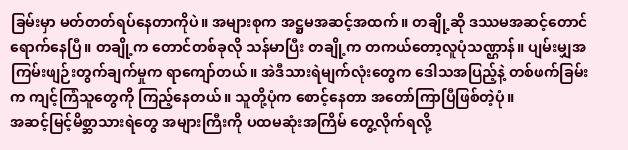ခြမ်းမှာ မတ်တတ်ရပ်နေတာကိုပဲ။ အများစုက အဋ္ဌမအဆင့်အထက်။ တချို့ဆို ဒဿမအဆင့်တောင် ရောက်နေပြီ။ တချို့က တောင်တစ်ခုလို သန်မာပြီး တချို့က တကယ်တော့လူပုံသဏ္ဌာန်။ ပျမ်းမျှအကြမ်းဖျဉ်းတွက်ချက်မှုက ရာကျော်တယ်။ အဲဒီသားရဲမျက်လုံးတွေက ဒေါသအပြည့်နဲ့ တစ်ဖက်ခြမ်းက ကျင့်ကြံသူတွေကို ကြည့်နေတယ်။ သူတို့ပုံက စောင့်နေတာ အတော်ကြာပြီဖြစ်တဲ့ပုံ။
အဆင့်မြင့်မိစ္ဆာသားရဲတွေ အများကြီးကို ပထမဆုံးအကြိမ် တွေ့လိုက်ရလို့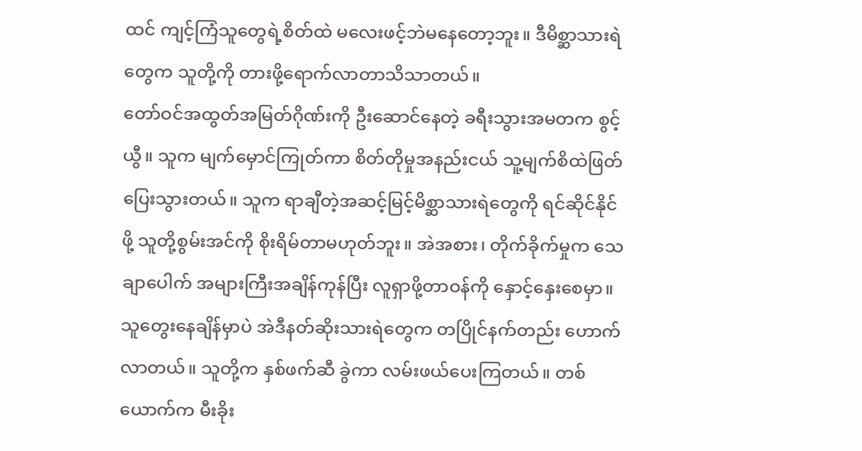ထင် ကျင့်ကြံသူတွေရဲ့စိတ်ထဲ မလေးဖင့်ဘဲမနေတော့ဘူး။ ဒီမိစ္ဆာသားရဲတွေက သူတို့ကို တားဖို့ရောက်လာတာသိသာတယ်။
တော်ဝင်အထွတ်အမြတ်ဂိုဏ်းကို ဦးဆောင်နေတဲ့ ခရီးသွားအမတက စွင့်ယွီ။ သူက မျက်မှောင်ကြုတ်ကာ စိတ်တိုမှုအနည်းငယ် သူ့မျက်စိထဲဖြတ်ပြေးသွားတယ်။ သူက ရာချီတဲ့အဆင့်မြင့်မိစ္ဆာသားရဲတွေကို ရင်ဆိုင်နိုင်ဖို့ သူတို့စွမ်းအင်ကို စိုးရိမ်တာမဟုတ်ဘူး။ အဲအစား၊ တိုက်ခိုက်မှုက သေချာပေါက် အများကြီးအချိန်ကုန်ပြီး လူရှာဖို့တာဝန်ကို နှောင့်နှေးစေမှာ။
သူတွေးနေချိန်မှာပဲ အဲဒီနတ်ဆိုးသားရဲတွေက တပြိုင်နက်တည်း ဟောက်လာတယ်။ သူတို့က နှစ်ဖက်ဆီ ခွဲကာ လမ်းဖယ်ပေးကြတယ်။ တစ်ယောက်က မီးခိုး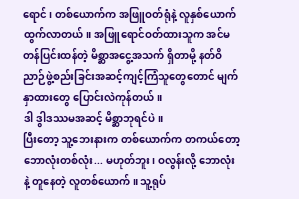ရောင်၊ တစ်ယောက်က အဖြူဝတ်ရုံနဲ့ လူနှစ်ယောက် ထွက်လာတယ်။ အဖြူရောင်ဝတ်ထားသူက အင်မတန်ပြင်းထန်တဲ့ မိစ္ဆာအငွေ့အသက် ရှိတာမို့ နတ်ဝိညာဉ်ဖွဲ့စည်းခြင်းအဆင့်ကျင့်ကြံသူတွေတောင် မျက်နှာထားတွေ ပြောင်းလဲကုန်တယ်။
ဒါ ဒွါဒဿမအဆင့် မိစ္ဆာဘုရင်ပဲ။
ပြီးတော့ သူ့ဘေးနားက တစ်ယောက်က တကယ်တော့ ဘောလုံးတစ်လုံး... မဟုတ်ဘူး၊ ဝလွန်းလို့ ဘောလုံးနဲ့ တူနေတဲ့ လူတစ်ယောက်။ သူ့ရုပ်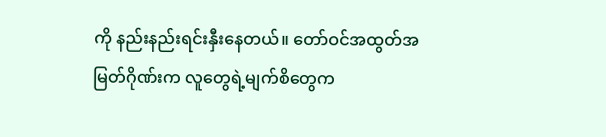ကို နည်းနည်းရင်းနှီးနေတယ်။ တော်ဝင်အထွတ်အမြတ်ဂိုဏ်းက လူတွေရဲ့မျက်စိတွေက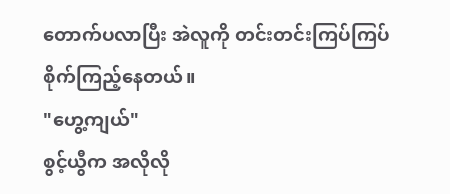တောက်ပလာပြီး အဲလူကို တင်းတင်းကြပ်ကြပ် စိုက်ကြည့်နေတယ်။
"ဟွေ့ကျယ်"
စွင့်ယွီက အလိုလို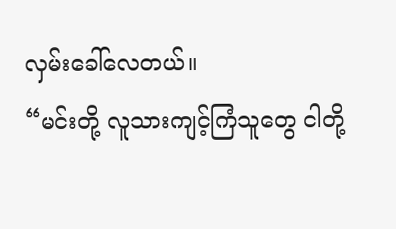လှမ်းခေါ်လေတယ်။
“မင်းတို့ လူသားကျင့်ကြံသူတွေ ငါတို့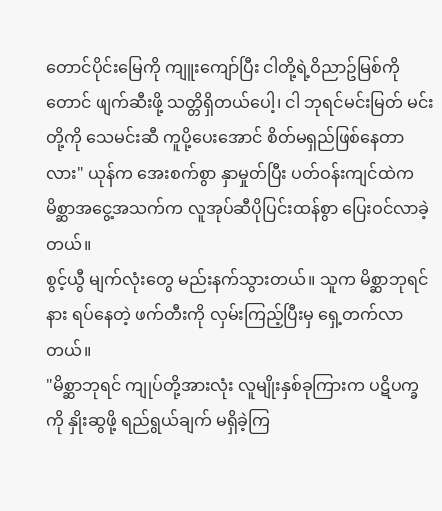တောင်ပိုင်းမြေကို ကျူးကျော်ပြီး ငါတို့ရဲ့ဝိညာဥ်မြစ်ကိုတောင် ဖျက်ဆီးဖို့ သတ္တိရှိတယ်ပေါ့၊ ငါ ဘုရင်မင်းမြတ် မင်းတို့ကို သေမင်းဆီ ကူပို့ပေးအောင် စိတ်မရှည်ဖြစ်နေတာလား" ယုန်က အေးစက်စွာ နှာမှုတ်ပြီး ပတ်ဝန်းကျင်ထဲက မိစ္ဆာအငွေ့အသက်က လူအုပ်ဆီပိုပြင်းထန်စွာ ပြေးဝင်လာခဲ့တယ်။
စွင့်ယွီ မျက်လုံးတွေ မည်းနက်သွားတယ်။ သူက မိစ္ဆာဘုရင်နား ရပ်နေတဲ့ ဖက်တီးကို လှမ်းကြည့်ပြီးမှ ရှေ့တက်လာတယ်။
"မိစ္ဆာဘုရင် ကျုပ်တို့အားလုံး လူမျိုးနှစ်ခုကြားက ပဋိပက္ခကို နှိုးဆွဖို့ ရည်ရွယ်ချက် မရှိခဲ့ကြ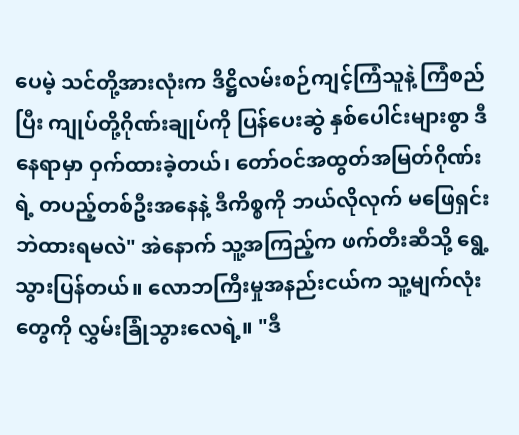ပေမဲ့ သင်တို့အားလုံးက ဒိဋ္ဌိလမ်းစဉ်ကျင့်ကြံသူနဲ့ ကြံစည်ပြီး ကျုပ်တို့ဂိုဏ်းချုပ်ကို ပြန်ပေးဆွဲ နှစ်ပေါင်းများစွာ ဒီနေရာမှာ ဝှက်ထားခဲ့တယ်၊ တော်ဝင်အထွတ်အမြတ်ဂိုဏ်းရဲ့ တပည့်တစ်ဦးအနေနဲ့ ဒီကိစ္စကို ဘယ်လိုလုက် မဖြေရှင်းဘဲထားရမလဲ" အဲနောက် သူ့အကြည့်က ဖက်တီးဆီသို့ ရွေ့သွားပြန်တယ်။ လောဘကြီးမှုအနည်းငယ်က သူ့မျက်လုံးတွေကို လွှမ်းခြုံသွားလေရဲ့။ "ဒီ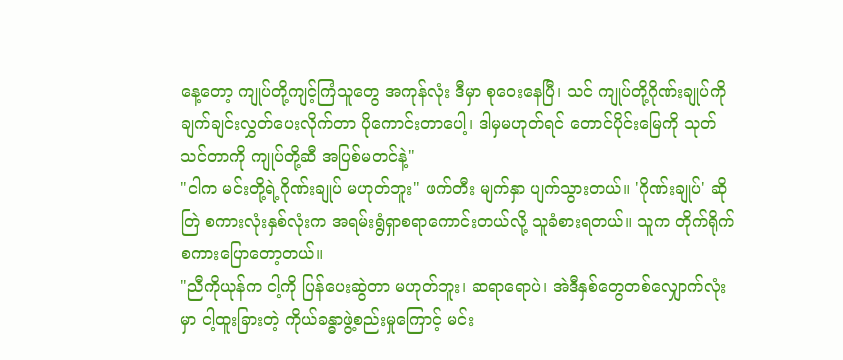နေ့တော့ ကျုပ်တို့ကျင့်ကြံသူတွေ အကုန်လုံး ဒီမှာ စုဝေးနေပြီ၊ သင် ကျုပ်တို့ဂိုဏ်းချုပ်ကို ချက်ချင်းလွှတ်ပေးလိုက်တာ ပိုကောင်းတာပေါ့၊ ဒါမှမဟုတ်ရင် တောင်ပိုင်းမြေကို သုတ်သင်တာကို ကျုပ်တို့ဆီ အပြစ်မတင်နဲ့"
"ငါက မင်းတို့ရဲ့ဂိုဏ်းချုပ် မဟုတ်ဘူး" ဖက်တီး မျက်နှာ ပျက်သွားတယ်။ 'ဂိုဏ်းချုပ်' ဆိုတြဲ စကားလုံးနှစ်လုံးက အရမ်းရွံရှာစရာကောင်းတယ်လို့ သူခံစားရတယ်။ သူက တိုက်ရိုက် စကားပြောတော့တယ်။
"ညီကိုယုန်က ငါ့ကို ပြန်ပေးဆွဲတာ မဟုတ်ဘူး၊ ဆရာရောပဲ၊ အဲဒီနှစ်တွေတစ်လျှောက်လုံးမှာ ငါ့ထူးခြားတဲ့ ကိုယ်ခန္ဓာဖွဲ့စည်းမှုကြောင့် မင်း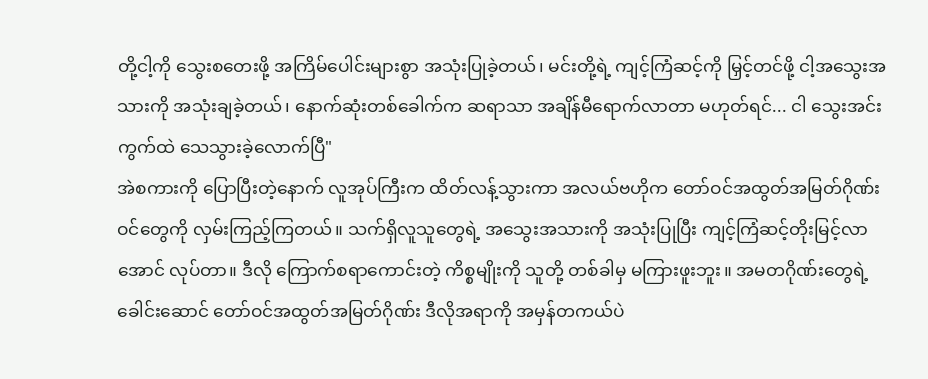တို့ငါ့ကို သွေးစတေးဖို့ အကြိမ်ပေါင်းများစွာ အသုံးပြုခဲ့တယ်၊ မင်းတို့ရဲ့ ကျင့်ကြံဆင့်ကို မြှင့်တင်ဖို့ ငါ့အသွေးအသားကို အသုံးချခဲ့တယ်၊ နောက်ဆုံးတစ်ခေါက်က ဆရာသာ အချိန်မီရောက်လာတာ မဟုတ်ရင်... ငါ သွေးအင်းကွက်ထဲ သေသွားခဲ့လောက်ပြီ"
အဲစကားကို ပြောပြီးတဲ့နောက် လူအုပ်ကြီးက ထိတ်လန့်သွားကာ အလယ်ဗဟိုက တော်ဝင်အထွတ်အမြတ်ဂိုဏ်းဝင်တွေကို လှမ်းကြည့်ကြတယ်။ သက်ရှိလူသူတွေရဲ့ အသွေးအသားကို အသုံးပြုပြီး ကျင့်ကြံဆင့်တိုးမြင့်လာအောင် လုပ်တာ။ ဒီလို ကြောက်စရာကောင်းတဲ့ ကိစ္စမျိုးကို သူတို့ တစ်ခါမှ မကြားဖူးဘူး။ အမတဂိုဏ်းတွေရဲ့ ခေါင်းဆောင် တော်ဝင်အထွတ်အမြတ်ဂိုဏ်း ဒီလိုအရာကို အမှန်တကယ်ပဲ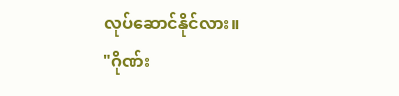လုပ်ဆောင်နိုင်လား။
"ဂိုဏ်း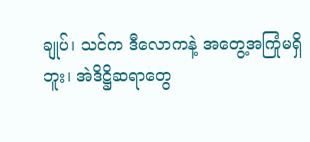ချုပ်၊ သင်က ဒီလောကနဲ့ အတွေ့အကြုံမရှိဘူး၊ အဲဒိဋ္ဌိဆရာတွေ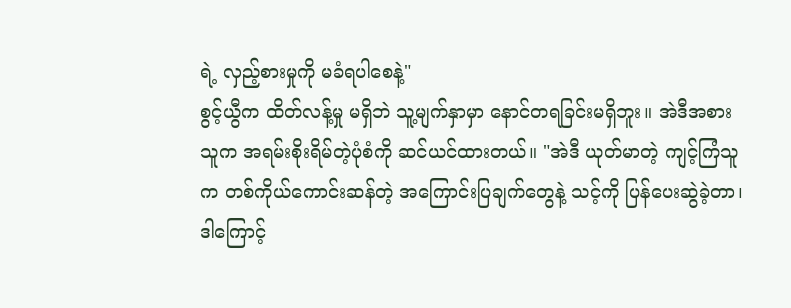ရဲ့ လှည့်စားမှုကို မခံရပါစေနဲ့"
စွင့်ယွီက ထိတ်လန့်မှု မရှိဘဲ သူ့မျက်နှာမှာ နောင်တရခြင်းမရှိဘူး။ အဲဒီအစား သူက အရမ်းစိုးရိမ်တဲ့ပုံစံကို ဆင်ယင်ထားတယ်။ "အဲဒီ ယုတ်မာတဲ့ ကျင့်ကြံသူက တစ်ကိုယ်ကောင်းဆန်တဲ့ အကြောင်းပြချက်တွေနဲ့ သင့်ကို ပြန်ပေးဆွဲခဲ့တာ၊ ဒါကြောင့်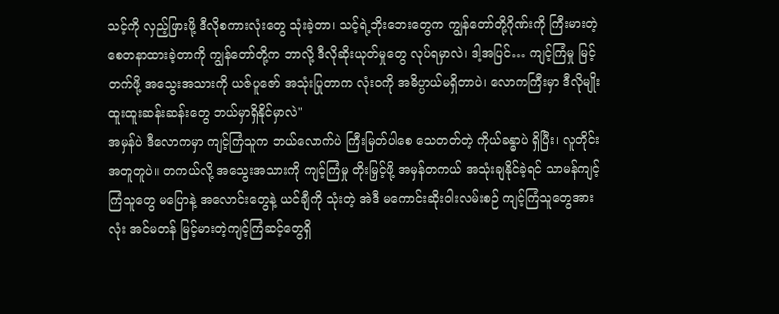သင့်ကို လှည့်ဖြားဖို့ ဒီလိုစကားလုံးတွေ သုံးခဲ့တာ၊ သင့်ရဲ့ဘိုးဘေးတွေက ကျွန်တော်တို့ဂိုဏ်းကို ကြီးမားတဲ့ စေတနာထားခဲ့တာကို ကျွန်တော်တို့က ဘာလို့ ဒီလိုဆိုးယုတ်မှုတွေ လုပ်ရမှာလဲ၊ ဒါ့အပြင်… ကျင့်ကြံမှု မြင့်တက်ဖို့ အသွေးအသားကို ယဇ်ပူဇော် အသုံးပြုတာက လုံးဝကို အဓိပ္ပာယ်မရှိတာပဲ၊ လောကကြီးမှာ ဒီလိုမျိုး ထူးထူးဆန်းဆန်းတွေ ဘယ်မှာရှိနိုင်မှာလဲ"
အမှန်ပဲ ဒီလောကမှာ ကျင့်ကြံသူက ဘယ်လောက်ပဲ ကြီးမြတ်ပါစေ သေတတ်တဲ့ ကိုယ်ခန္ဓာပဲ ရှိပြီး၊ လူတိုင်းအတူတူပဲ။ တကယ်လို့ အသွေးအသားကို ကျင့်ကြံမှု တိုးမြှင့်ဖို့ အမှန်တကယ် အသုံးချနိုင်ခဲ့ရင် သာမန်ကျင့်ကြံသူတွေ မပြောနဲ့ အလောင်းတွေနဲ့ ယင်ချီကို သုံးတဲ့ အဲဒီ မကောင်းဆိုးဝါးလမ်းစဉ် ကျင့်ကြံသူတွေအားလုံး အင်မတန် မြင့်မားတဲ့ကျင့်ကြံဆင့်တွေရှိ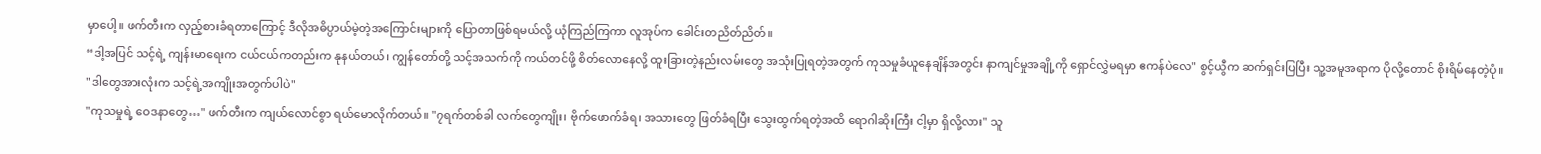မှာပေါ့။ ဖက်တီးက လှည့်စားခံရတာကြောင့် ဒီလိုအဓိပ္ပာယ်မဲ့တဲ့အကြောင်းများကို ပြောတာဖြစ်ရမယ်လို့ ယုံကြည်ကြကာ လူအုပ်က ခေါင်းတညိတ်ညိတ်။
“ဒါ့အပြင် သင့်ရဲ့ ကျန်းမာရေးက ငယ်ငယ်ကတည်းက နုနယ်တယ်၊ ကျွန်တော်တို့ သင့်အသက်ကို ကယ်တင်ဖို့ စိတ်လောနေလို့ ထူးခြားတဲ့နည်းလမ်းတွေ အသုံးပြုရတဲ့အတွက် ကုသမှုခံယူနေချိန်အတွင်း နာကျင်မှုအချို့ကို ရှောင်လွှဲမရမှာ ဧကန်ပဲလေ" စွင့်ယွီက ဆက်ရှင်းပြပြီး သူ့အမူအရာက ပိုလို့တောင် စိုးရိမ်နေတဲ့ပုံ။
"ဒါတွေအားလုံးက သင့်ရဲ့အကျိုးအတွက်ပါပဲ"
"ကုသမှုရဲ့ ဝေဒနာတွေ…" ဖက်တီးက ကျယ်လောင်စွာ ရယ်မောလိုက်တယ်။ "၇ရက်တစ်ခါ လက်တွေကျိုး၊ ဗိုက်ဖောက်ခံရ၊ အသားတွေ ဖြတ်ခံရပြီး သွေးထွက်ရတဲ့အထိ ရောဂါဆိုးကြီး ငါ့မှာ ရှိလို့လား" သူ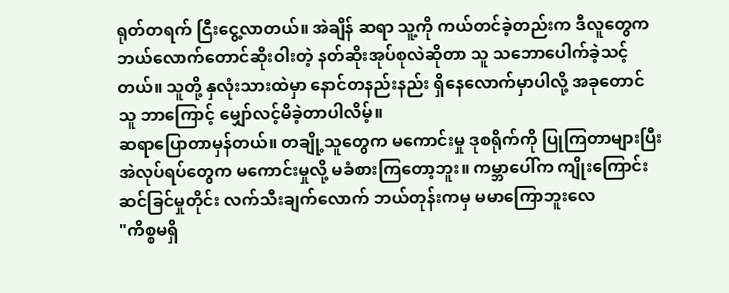ရုတ်တရက် ငြီးငွေ့လာတယ်။ အဲချိန် ဆရာ သူ့ကို ကယ်တင်ခဲ့တည်းက ဒီလူတွေက ဘယ်လောက်တောင်ဆိုးဝါးတဲ့ နတ်ဆိုးအုပ်စုလဲဆိုတာ သူ သဘောပေါက်ခဲ့သင့်တယ်။ သူတို့ နှလုံးသားထဲမှာ နောင်တနည်းနည်း ရှိနေလောက်မှာပါလို့ အခုတောင် သူ ဘာကြောင့် မျှော်လင့်မိခဲ့တာပါလိမ့်။
ဆရာပြောတာမှန်တယ်။ တချို့သူတွေက မကောင်းမှု ဒုစရိုက်ကို ပြုကြတာများပြီး အဲလုပ်ရပ်တွေက မကောင်းမှုလို့ မခံစားကြတော့ဘူး။ ကမ္ဘာပေါ်က ကျိုးကြောင်းဆင်ခြင်မှုတိုင်း လက်သီးချက်လောက် ဘယ်တုန်းကမှ မမာကြောဘူးလေ
"ကိစ္စမရှိ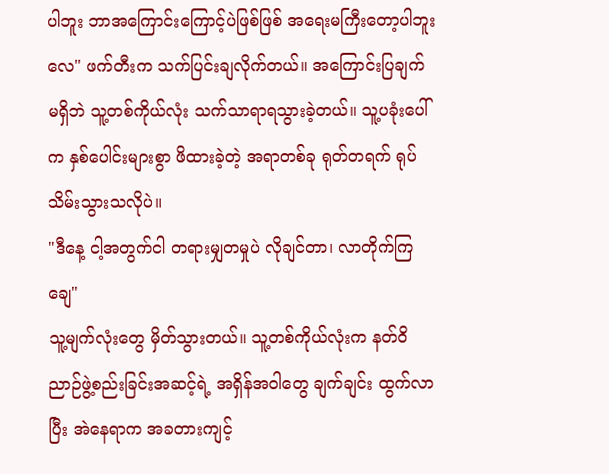ပါဘူး ဘာအကြောင်းကြောင့်ပဲဖြစ်ဖြစ် အရေးမကြီးတော့ပါဘူးလေ" ဖက်တီးက သက်ပြင်းချလိုက်တယ်။ အကြောင်းပြချက် မရှိဘဲ သူ့တစ်ကိုယ်လုံး သက်သာရာရသွားခဲ့တယ်။ သူ့ပခုံးပေါ်က နှစ်ပေါင်းများစွာ ဖိထားခဲ့တဲ့ အရာတစ်ခု ရုတ်တရက် ရုပ်သိမ်းသွားသလိုပဲ။
"ဒီနေ့ ငါ့အတွက်ငါ တရားမျှတမှုပဲ လိုချင်တာ၊ လာတိုက်ကြချေ"
သူ့မျက်လုံးတွေ မှိတ်သွားတယ်။ သူ့တစ်ကိုယ်လုံးက နတ်ဝိညာဉ်ဖွဲ့စည်းခြင်းအဆင့်ရဲ့ အရှိန်အဝါတွေ ချက်ချင်း ထွက်လာပြီး အဲနေရာက အခတားကျင့်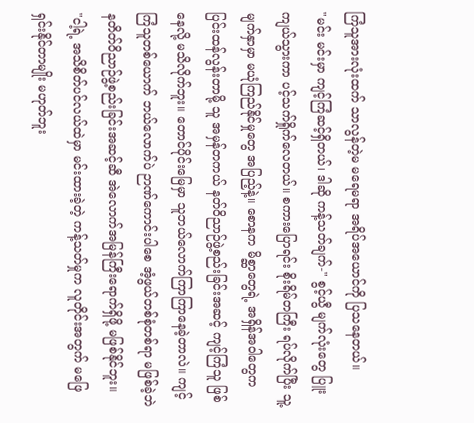ကြံသူအားလုံးထက် သာလွန်တဲ့မ မရေမရာ အရိပ်အယောင်ကို ပြသနေတယ်။
"မင်း မင်းမှာ ကျင့်ကြံဆင့်ရှိတယ်၊ ဒါဆို ကန့်သတ်ချက်-" စွင့်ယွီ မျက်လုံးတွေ ပြူးကျယ်သွားကာ ပင့်သက်ရှိုက်လေတယ်။ စကားပြောရင်း စိုးရိမ်တကြီး ရပ်လိုက်ပြီး သူ့မျက်နှာမှာ မယုံကြည်နိုင်မှုတွေ အပြည့်နဲ့။ စောနက မိစ္ဆာတွေရဲ့ အရှိန်အဝါတွေက ပြင်းထန်လွန်းတာမို့ သူ အမှန်တကယ် နတ်ဝိညာဉ်ဖွဲ့စည်းခြင်းအဆင့် ကျင့်ကြံသူ ဖြစ်နေလို့ မသိလိုက်ဘူး။ တောင်ပိုင်းမြေမှာ သူဘယ်လောက်ကြာကြာနေခဲ့တာလဲ။ ကျင့်ကြံသူတစ်ယောက် ဘယ်လောက်ပဲ ဉာဏ်ကောင်းပါစေ အံ့ဖွယ်တစ်စုံတစ်ရာ မဖြစ်ခဲ့ဘဲ နတိတ်ဝိညာဉ်ဖွဲ့စည်းခြင်းအဆင့်ဆီ အဲလောက်အမြန်ကြီးရောက်ရှိဖို့ မဖြစ်နိုင်ဘူး။
"ငါ့ရဲ့ အသိစိတ်ပင်လယ်ထဲမှာ မင်းထားခဲ့တဲ့ ကန့်သတ်မှုက လူတိုင်းအတွက် မဖြေရှင်းနိုင်တာမျိုး မဟုတ်ဘူး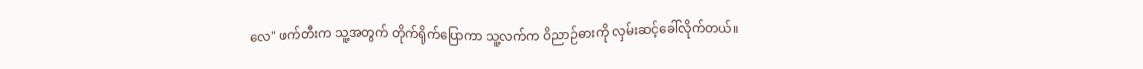လေ" ဖက်တီးက သူ့အတွက် တိုက်ရိုက်ပြောကာ သူ့လက်က ဝိညာဉ်ဓားကို လှမ်းဆင့်ခေါ်လိုက်တယ်။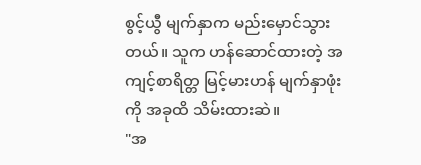စွင့်ယွီ မျက်နှာက မည်းမှောင်သွားတယ်။ သူက ဟန်ဆောင်ထားတဲ့ အကျင့်စာရိတ္တ မြင့်မားဟန် မျက်နှာဖုံးကို အခုထိ သိမ်းထားဆဲ။
"အ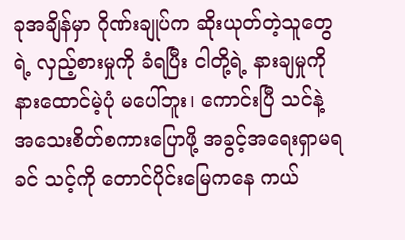ခုအချိန်မှာ ဂိုဏ်းချုပ်က ဆိုးယုတ်တဲ့သူတွေရဲ့ လှည့်စားမှုကို ခံရပြီး ငါတို့ရဲ့ နားချမှုကို နားထောင်မဲ့ပုံ မပေါ်ဘူး၊ ကောင်းပြီ သင်နဲ့ အသေးစိတ်စကားပြောဖို့ အခွင့်အရေးရှာမရခင် သင့်ကို တောင်ပိုင်းမြေကနေ ကယ်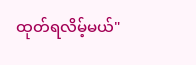ထုတ်ရလိမ့်မယ်"